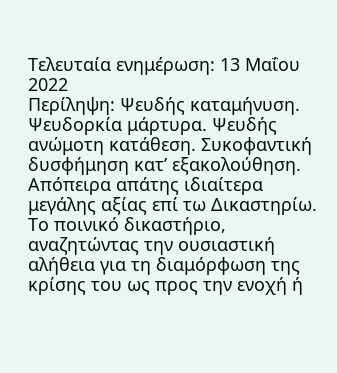Τελευταία ενημέρωση: 13 Μαΐου 2022
Περίληψη: Ψευδής καταμήνυση. Ψευδορκία μάρτυρα. Ψευδής ανώμοτη κατάθεση. Συκοφαντική δυσφήμηση κατ’ εξακολούθηση. Απόπειρα απάτης ιδιαίτερα μεγάλης αξίας επί τω Δικαστηρίω. Το ποινικό δικαστήριο, αναζητώντας την ουσιαστική αλήθεια για τη διαμόρφωση της κρίσης του ως προς την ενοχή ή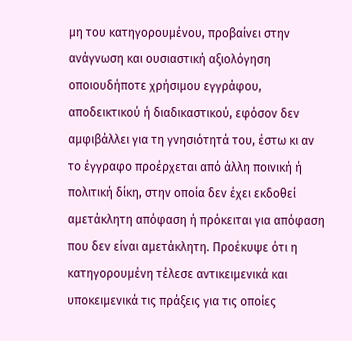μη του κατηγορουμένου, προβαίνει στην ανάγνωση και ουσιαστική αξιολόγηση οποιουδήποτε χρήσιμου εγγράφου, αποδεικτικού ή διαδικαστικού, εφόσον δεν αμφιβάλλει για τη γνησιότητά του, έστω κι αν το έγγραφο προέρχεται από άλλη ποινική ή πολιτική δίκη, στην οποία δεν έχει εκδοθεί αμετάκλητη απόφαση ή πρόκειται για απόφαση που δεν είναι αμετάκλητη. Προέκυψε ότι η κατηγορουμένη τέλεσε αντικειμενικά και υποκειμενικά τις πράξεις για τις οποίες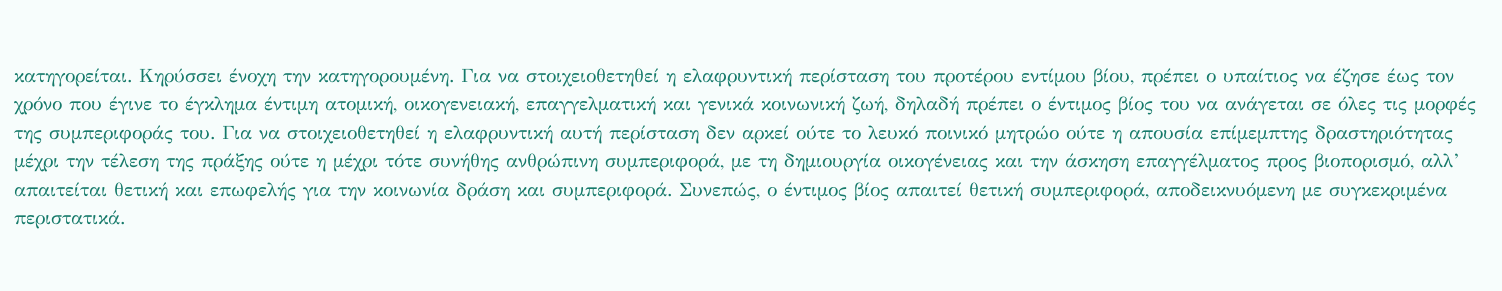κατηγορείται. Κηρύσσει ένοχη την κατηγορουμένη. Για να στοιχειοθετηθεί η ελαφρυντική περίσταση του προτέρου εντίμου βίου, πρέπει ο υπαίτιος να έζησε έως τον χρόνο που έγινε το έγκλημα έντιμη ατομική, οικογενειακή, επαγγελματική και γενικά κοινωνική ζωή, δηλαδή πρέπει ο έντιμος βίος του να ανάγεται σε όλες τις μορφές της συμπεριφοράς του. Για να στοιχειοθετηθεί η ελαφρυντική αυτή περίσταση δεν αρκεί ούτε το λευκό ποινικό μητρώο ούτε η απουσία επίμεμπτης δραστηριότητας μέχρι την τέλεση της πράξης ούτε η μέχρι τότε συνήθης ανθρώπινη συμπεριφορά, με τη δημιουργία οικογένειας και την άσκηση επαγγέλματος προς βιοπορισμό, αλλ’ απαιτείται θετική και επωφελής για την κοινωνία δράση και συμπεριφορά. Συνεπώς, ο έντιμος βίος απαιτεί θετική συμπεριφορά, αποδεικνυόμενη με συγκεκριμένα περιστατικά.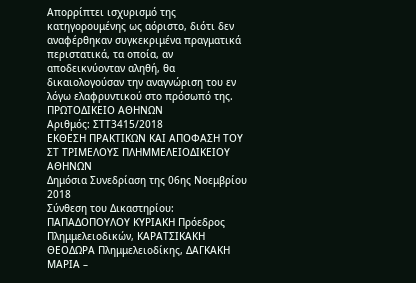Απορρίπτει ισχυρισμό της κατηγορουμένης ως αόριστο, διότι δεν αναφέρθηκαν συγκεκριμένα πραγματικά περιστατικά, τα οποία, αν αποδεικνύονταν αληθή, θα δικαιολογούσαν την αναγνώριση του εν λόγω ελαφρυντικού στο πρόσωπό της.
ΠΡΩΤΟΔΙΚΕΙΟ ΑΘΗΝΩΝ
Αριθμός: ΣΤΤ3415/2018
ΕΚΘΕΣΗ ΠΡΑΚΤΙΚΩΝ ΚΑΙ ΑΠΟΦΑΣΗ ΤΟΥ ΣΤ ΤΡΙΜΕΛΟΥΣ ΠΛΗΜΜΕΛΕΙΟΔΙΚΕΙΟΥ ΑΘΗΝΩΝ
Δημόσια Συνεδρίαση της 06ης Νοεμβρίου 2018
Σύνθεση του Δικαστηρίου: ΠΑΠΑΔΟΠΟΥΛΟΥ ΚΥΡΙΑΚΗ Πρόεδρος Πλημμελειοδικών, ΚΑΡΑΤΣΙΚΑΚΗ ΘΕΟΔΩΡΑ Πλημμελειοδίκης, ΔΑΓΚΑΚΗ ΜΑΡΙΑ –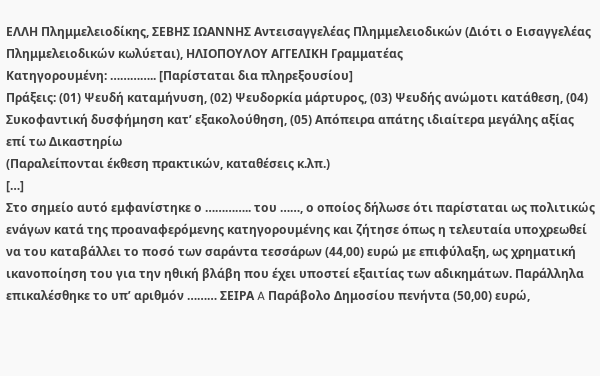ΕΛΛΗ Πλημμελειοδίκης, ΣΕΒΗΣ ΙΩΑΝΝΗΣ Αντεισαγγελέας Πλημμελειοδικών (Διότι ο Εισαγγελέας Πλημμελειοδικών κωλύεται), ΗΛΙΟΠΟΥΛΟΥ ΑΓΓΕΛΙΚΗ Γραμματέας
Κατηγορουμένη: ………….. [Παρίσταται δια πληρεξουσίου]
Πράξεις: (01) Ψευδή καταμήνυση, (02) Ψευδορκία μάρτυρος, (03) Ψευδής ανώμοτι κατάθεση, (04) Συκοφαντική δυσφήμηση κατ’ εξακολούθηση, (05) Απόπειρα απάτης ιδιαίτερα μεγάλης αξίας επί τω Δικαστηρίω
(Παραλείπονται έκθεση πρακτικών, καταθέσεις κ.λπ.)
[…]
Στο σημείο αυτό εμφανίστηκε ο ………….. του ……, ο οποίος δήλωσε ότι παρίσταται ως πολιτικώς ενάγων κατά της προαναφερόμενης κατηγορουμένης και ζήτησε όπως η τελευταία υποχρεωθεί να του καταβάλλει το ποσό των σαράντα τεσσάρων (44,00) ευρώ με επιφύλαξη, ως χρηματική ικανοποίηση του για την ηθική βλάβη που έχει υποστεί εξαιτίας των αδικημάτων. Παράλληλα επικαλέσθηκε το υπ’ αριθμόν ……… ΣΕΙΡΑ A Παράβολο Δημοσίου πενήντα (50,00) ευρώ,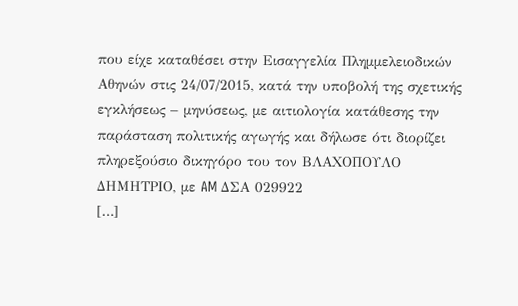που είχε καταθέσει στην Εισαγγελία Πλημμελειοδικών Αθηνών στις 24/07/2015, κατά την υποβολή της σχετικής εγκλήσεως – μηνύσεως, με αιτιολογία κατάθεσης την παράσταση πολιτικής αγωγής και δήλωσε ότι διορίζει πληρεξούσιο δικηγόρο του τον ΒΛΑΧΟΠΟΥΛΟ ΔΗΜΗΤΡΙΟ, με AM ΔΣΑ 029922
[…]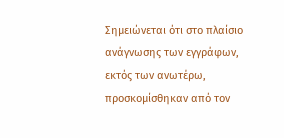Σημειώνεται ότι στο πλαίσιο ανάγνωσης των εγγράφων, εκτός των ανωτέρω, προσκομίσθηκαν από τον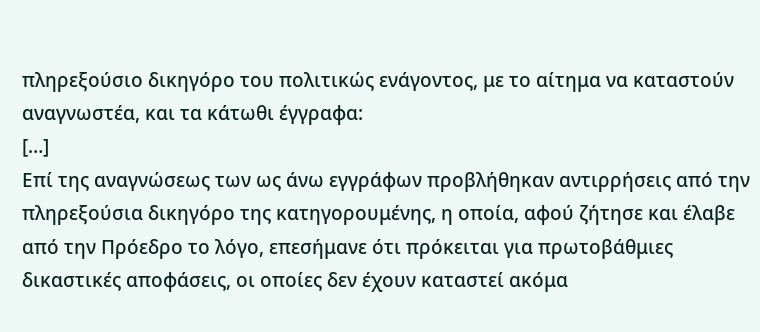πληρεξούσιο δικηγόρο του πολιτικώς ενάγοντος, με το αίτημα να καταστούν αναγνωστέα, και τα κάτωθι έγγραφα:
[…]
Επί της αναγνώσεως των ως άνω εγγράφων προβλήθηκαν αντιρρήσεις από την πληρεξούσια δικηγόρο της κατηγορουμένης, η οποία, αφού ζήτησε και έλαβε από την Πρόεδρο το λόγο, επεσήμανε ότι πρόκειται για πρωτοβάθμιες δικαστικές αποφάσεις, οι οποίες δεν έχουν καταστεί ακόμα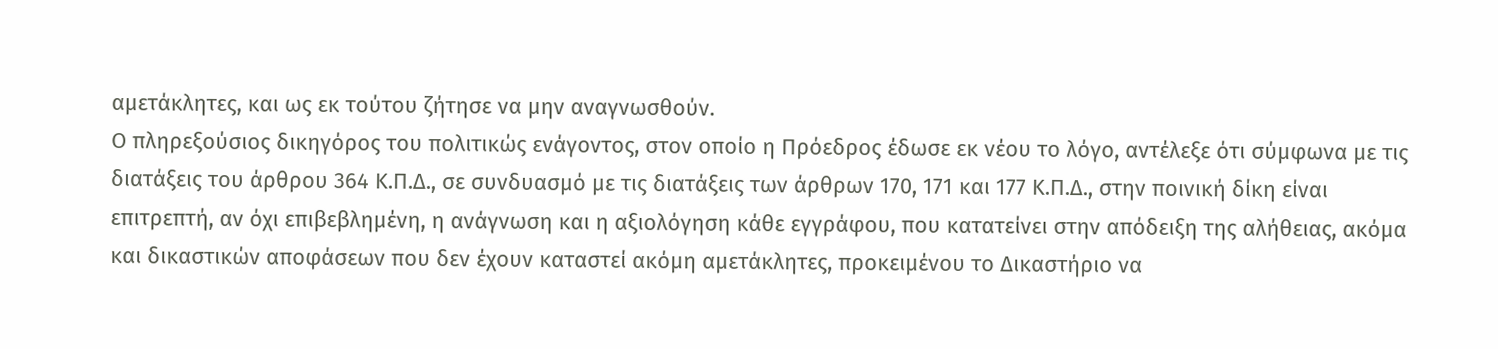αμετάκλητες, και ως εκ τούτου ζήτησε να μην αναγνωσθούν.
Ο πληρεξούσιος δικηγόρος του πολιτικώς ενάγοντος, στον οποίο η Πρόεδρος έδωσε εκ νέου το λόγο, αντέλεξε ότι σύμφωνα με τις διατάξεις του άρθρου 364 Κ.Π.Δ., σε συνδυασμό με τις διατάξεις των άρθρων 170, 171 και 177 Κ.Π.Δ., στην ποινική δίκη είναι επιτρεπτή, αν όχι επιβεβλημένη, η ανάγνωση και η αξιολόγηση κάθε εγγράφου, που κατατείνει στην απόδειξη της αλήθειας, ακόμα και δικαστικών αποφάσεων που δεν έχουν καταστεί ακόμη αμετάκλητες, προκειμένου το Δικαστήριο να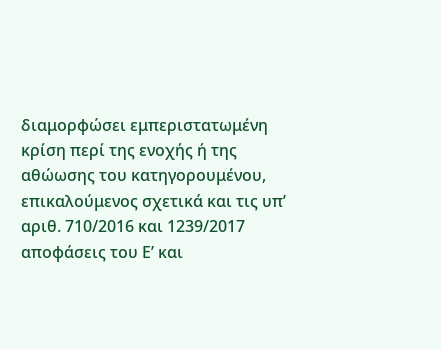διαμορφώσει εμπεριστατωμένη κρίση περί της ενοχής ή της αθώωσης του κατηγορουμένου, επικαλούμενος σχετικά και τις υπ’ αριθ. 710/2016 και 1239/2017 αποφάσεις του Ε’ και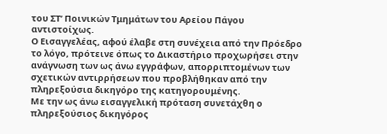του ΣΤ’ Ποινικών Τμημάτων του Αρείου Πάγου αντιστοίχως.
Ο Εισαγγελέας, αφού έλαβε στη συνέχεια από την Πρόεδρο το λόγο, πρότεινε όπως το Δικαστήριο προχωρήσει στην ανάγνωση των ως άνω εγγράφων, απορριπτομένων των σχετικών αντιρρήσεων που προβλήθηκαν από την πληρεξούσια δικηγόρο της κατηγορουμένης.
Με την ως άνω εισαγγελική πρόταση συνετάχθη ο πληρεξούσιος δικηγόρος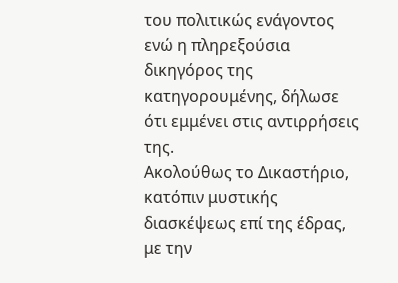του πολιτικώς ενάγοντος ενώ η πληρεξούσια δικηγόρος της κατηγορουμένης, δήλωσε ότι εμμένει στις αντιρρήσεις της.
Ακολούθως το Δικαστήριο, κατόπιν μυστικής διασκέψεως επί της έδρας, με την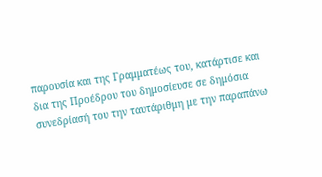παρουσία και της Γραμματέως του, κατάρτισε και δια της Προέδρου του δημοσίευσε σε δημόσια συνεδρίασή του την ταυτάριθμη με την παραπάνω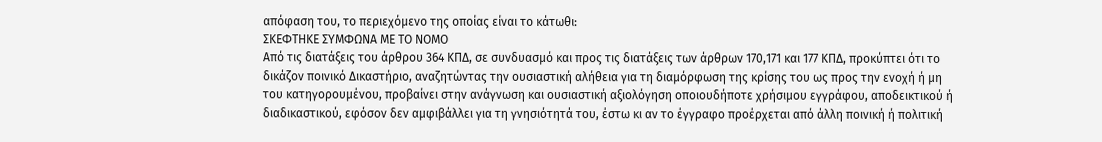απόφαση του, το περιεχόμενο της οποίας είναι το κάτωθι:
ΣΚΕΦΤΗΚΕ ΣΥΜΦΩΝΑ ΜΕ ΤΟ ΝΟΜΟ
Από τις διατάξεις του άρθρου 364 ΚΠΔ, σε συνδυασμό και προς τις διατάξεις των άρθρων 170,171 και 177 ΚΠΔ, προκύπτει ότι το δικάζον ποινικό Δικαστήριο, αναζητώντας την ουσιαστική αλήθεια για τη διαμόρφωση της κρίσης του ως προς την ενοχή ή μη του κατηγορουμένου, προβαίνει στην ανάγνωση και ουσιαστική αξιολόγηση οποιουδήποτε χρήσιμου εγγράφου, αποδεικτικού ή διαδικαστικού, εφόσον δεν αμφιβάλλει για τη γνησιότητά του, έστω κι αν το έγγραφο προέρχεται από άλλη ποινική ή πολιτική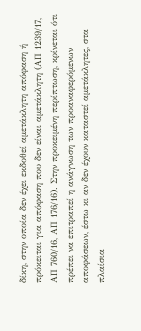δίκη, στην οποία δεν έχει εκδοθεί αμετάκλητη απόφαση ή πρόκειται για απόφαση που δεν είναι αμετάκλητη (ΑΠ 1239/17, ΑΠ 760/16, ΑΠ 176/16). Στην προκειμένη περίπτωση, κρίνεται ότι πρέπει να επιτραπεί η ανάγνωση των προαναφερόμενων αποφάσεων, έστω κι αν δεν έχουν καταστεί αμετάκλητες, στα πλαίσια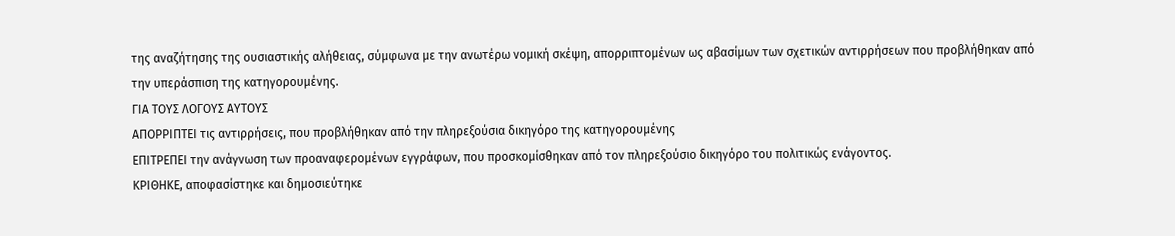της αναζήτησης της ουσιαστικής αλήθειας, σύμφωνα με την ανωτέρω νομική σκέψη, απορριπτομένων ως αβασίμων των σχετικών αντιρρήσεων που προβλήθηκαν από την υπεράσπιση της κατηγορουμένης.
ΓΙΑ ΤΟΥΣ ΛΟΓΟΥΣ ΑΥΤΟΥΣ
ΑΠΟΡΡΙΠΤΕΙ τις αντιρρήσεις, που προβλήθηκαν από την πληρεξούσια δικηγόρο της κατηγορουμένης
ΕΠΙΤΡΕΠΕΙ την ανάγνωση των προαναφερομένων εγγράφων, που προσκομίσθηκαν από τον πληρεξούσιο δικηγόρο του πολιτικώς ενάγοντος.
ΚΡΙΘΗΚΕ, αποφασίστηκε και δημοσιεύτηκε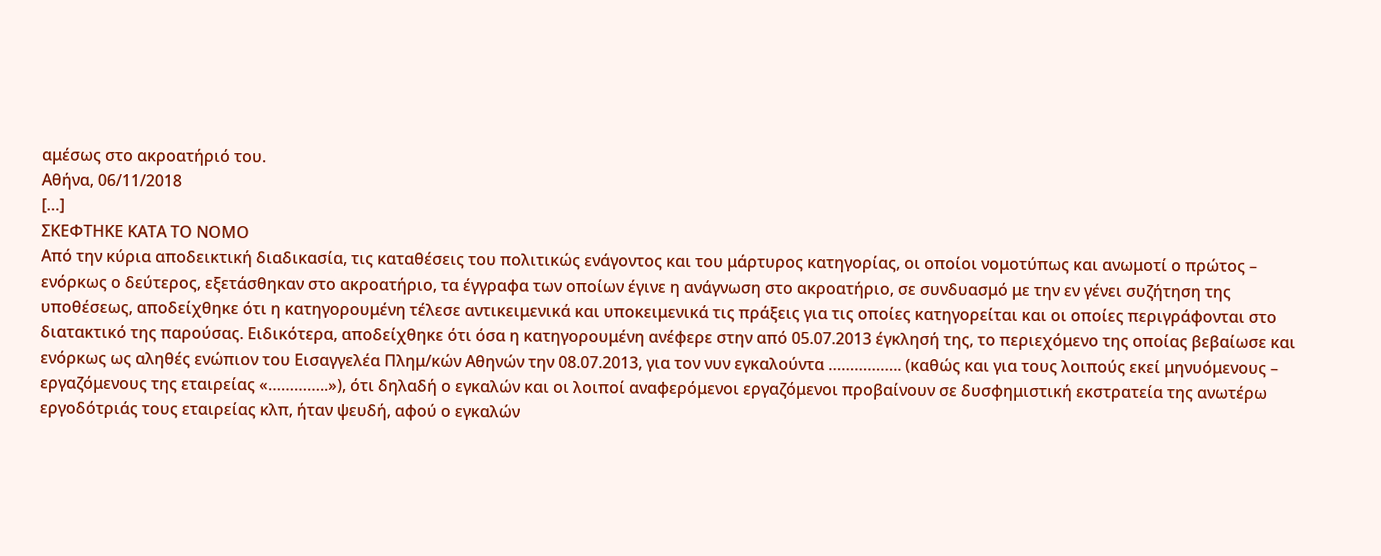αμέσως στο ακροατήριό του.
Αθήνα, 06/11/2018
[…]
ΣΚΕΦΤΗΚΕ ΚΑΤΑ ΤΟ ΝΟΜΟ
Από την κύρια αποδεικτική διαδικασία, τις καταθέσεις του πολιτικώς ενάγοντος και του μάρτυρος κατηγορίας, οι οποίοι νομοτύπως και ανωμοτί ο πρώτος – ενόρκως ο δεύτερος, εξετάσθηκαν στο ακροατήριο, τα έγγραφα των οποίων έγινε η ανάγνωση στο ακροατήριο, σε συνδυασμό με την εν γένει συζήτηση της υποθέσεως, αποδείχθηκε ότι η κατηγορουμένη τέλεσε αντικειμενικά και υποκειμενικά τις πράξεις για τις οποίες κατηγορείται και οι οποίες περιγράφονται στο διατακτικό της παρούσας. Ειδικότερα, αποδείχθηκε ότι όσα η κατηγορουμένη ανέφερε στην από 05.07.2013 έγκλησή της, το περιεχόμενο της οποίας βεβαίωσε και ενόρκως ως αληθές ενώπιον του Εισαγγελέα Πλημ/κών Αθηνών την 08.07.2013, για τον νυν εγκαλούντα …………….. (καθώς και για τους λοιπούς εκεί μηνυόμενους – εργαζόμενους της εταιρείας «…………..»), ότι δηλαδή ο εγκαλών και οι λοιποί αναφερόμενοι εργαζόμενοι προβαίνουν σε δυσφημιστική εκστρατεία της ανωτέρω εργοδότριάς τους εταιρείας κλπ, ήταν ψευδή, αφού ο εγκαλών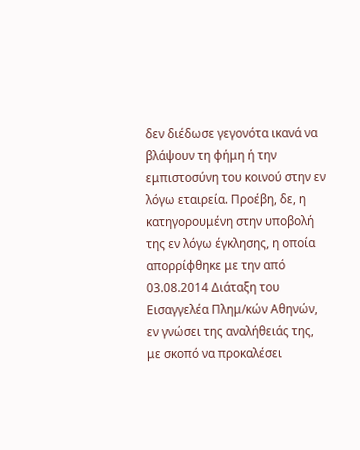δεν διέδωσε γεγονότα ικανά να βλάψουν τη φήμη ή την εμπιστοσύνη του κοινού στην εν λόγω εταιρεία. Προέβη, δε, η κατηγορουμένη στην υποβολή της εν λόγω έγκλησης, η οποία απορρίφθηκε με την από 03.08.2014 Διάταξη του Εισαγγελέα Πλημ/κών Αθηνών, εν γνώσει της αναλήθειάς της, με σκοπό να προκαλέσει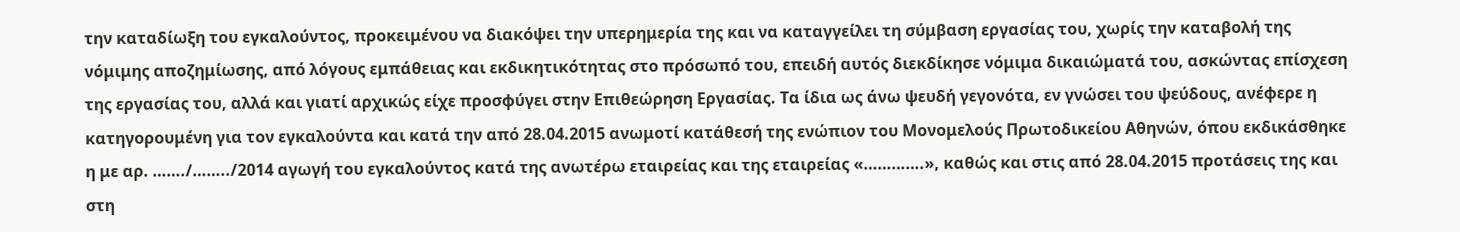την καταδίωξη του εγκαλούντος, προκειμένου να διακόψει την υπερημερία της και να καταγγείλει τη σύμβαση εργασίας του, χωρίς την καταβολή της νόμιμης αποζημίωσης, από λόγους εμπάθειας και εκδικητικότητας στο πρόσωπό του, επειδή αυτός διεκδίκησε νόμιμα δικαιώματά του, ασκώντας επίσχεση της εργασίας του, αλλά και γιατί αρχικώς είχε προσφύγει στην Επιθεώρηση Εργασίας. Τα ίδια ως άνω ψευδή γεγονότα, εν γνώσει του ψεύδους, ανέφερε η κατηγορουμένη για τον εγκαλούντα και κατά την από 28.04.2015 ανωμοτί κατάθεσή της ενώπιον του Μονομελούς Πρωτοδικείου Αθηνών, όπου εκδικάσθηκε η με αρ. ……./……../2014 αγωγή του εγκαλούντος κατά της ανωτέρω εταιρείας και της εταιρείας «………….», καθώς και στις από 28.04.2015 προτάσεις της και στη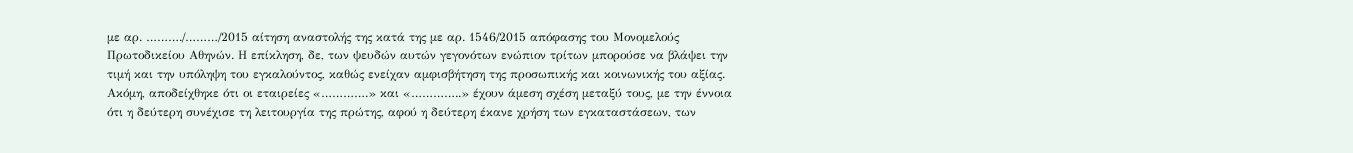με αρ. ………./………/2015 αίτηση αναστολής της κατά της με αρ. 1546/2015 απόφασης του Μονομελούς Πρωτοδικείου Αθηνών. Η επίκληση, δε, των ψευδών αυτών γεγονότων ενώπιον τρίτων μπορούσε να βλάψει την τιμή και την υπόληψη του εγκαλούντος, καθώς ενείχαν αμφισβήτηση της προσωπικής και κοινωνικής του αξίας. Ακόμη, αποδείχθηκε ότι οι εταιρείες «………….» και «…………..» έχουν άμεση σχέση μεταξύ τους, με την έννοια ότι η δεύτερη συνέχισε τη λειτουργία της πρώτης, αφού η δεύτερη έκανε χρήση των εγκαταστάσεων, των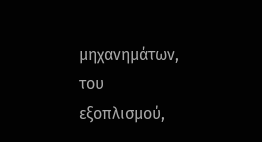μηχανημάτων, του εξοπλισμού,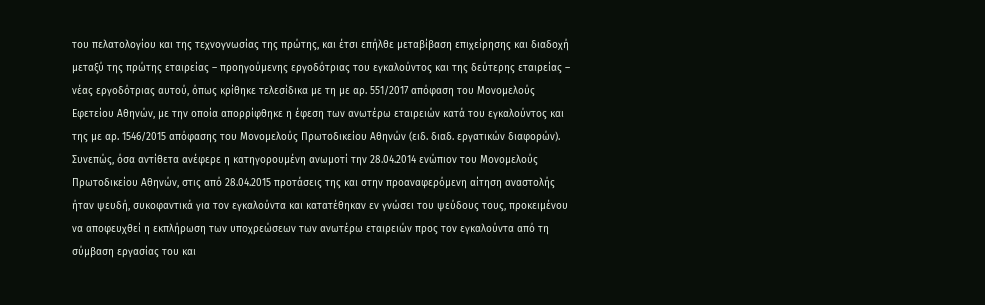του πελατολογίου και της τεχνογνωσίας της πρώτης, και έτσι επήλθε μεταβίβαση επιχείρησης και διαδοχή μεταξύ της πρώτης εταιρείας – προηγούμενης εργοδότριας του εγκαλούντος και της δεύτερης εταιρείας – νέας εργοδότριας αυτού, όπως κρίθηκε τελεσίδικα με τη με αρ. 551/2017 απόφαση του Μονομελούς Εφετείου Αθηνών, με την οποία απορρίφθηκε η έφεση των ανωτέρω εταιρειών κατά του εγκαλούντος και της με αρ. 1546/2015 απόφασης του Μονομελούς Πρωτοδικείου Αθηνών (ειδ. διαδ. εργατικών διαφορών). Συνεπώς, όσα αντίθετα ανέφερε η κατηγορουμένη ανωμοτί την 28.04.2014 ενώπιον του Μονομελούς Πρωτοδικείου Αθηνών, στις από 28.04.2015 προτάσεις της και στην προαναφερόμενη αίτηση αναστολής ήταν ψευδή, συκοφαντικά για τον εγκαλούντα και κατατέθηκαν εν γνώσει του ψεύδους τους, προκειμένου να αποφευχθεί η εκπλήρωση των υποχρεώσεων των ανωτέρω εταιρειών προς τον εγκαλούντα από τη σύμβαση εργασίας του και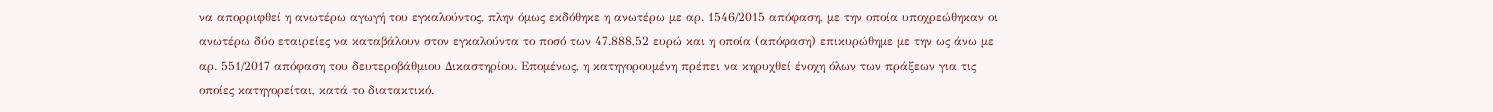να απορριφθεί η ανωτέρω αγωγή του εγκαλούντος, πλην όμως εκδόθηκε η ανωτέρω με αρ. 1546/2015 απόφαση, με την οποία υποχρεώθηκαν οι ανωτέρω δύο εταιρείες να καταβάλουν στον εγκαλούντα το ποσό των 47.888,52 ευρώ και η οποία (απόφαση) επικυρώθημε με την ως άνω με αρ. 551/2017 απόφαση του δευτεροβάθμιου Δικαστηρίου. Επομένως, η κατηγορουμένη πρέπει να κηρυχθεί ένοχη όλων των πράξεων για τις οποίες κατηγορείται, κατά το διατακτικό.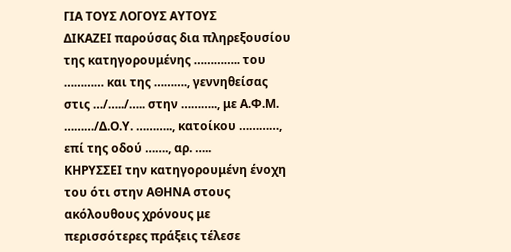ΓΙΑ ΤΟΥΣ ΛΟΓΟΥΣ ΑΥΤΟΥΣ
ΔΙΚΑΖΕΙ παρούσας δια πληρεξουσίου της κατηγορουμένης ………….. του ………… και της ………., γεννηθείσας στις …/…../….. στην ……….., με Α.Φ.Μ. ………/Δ.Ο.Υ. ……….., κατοίκου …………, επί της οδού ……., αρ. …..
ΚΗΡΥΣΣΕΙ την κατηγορουμένη ένοχη του ότι στην ΑΘΗΝΑ στους ακόλουθους χρόνους με περισσότερες πράξεις τέλεσε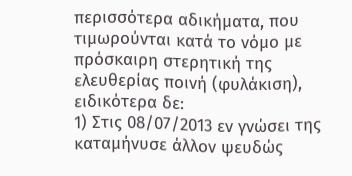περισσότερα αδικήματα, που τιμωρούνται κατά το νόμο με πρόσκαιρη στερητική της ελευθερίας ποινή (φυλάκιση), ειδικότερα δε:
1) Στις 08/07/2013 εν γνώσει της καταμήνυσε άλλον ψευδώς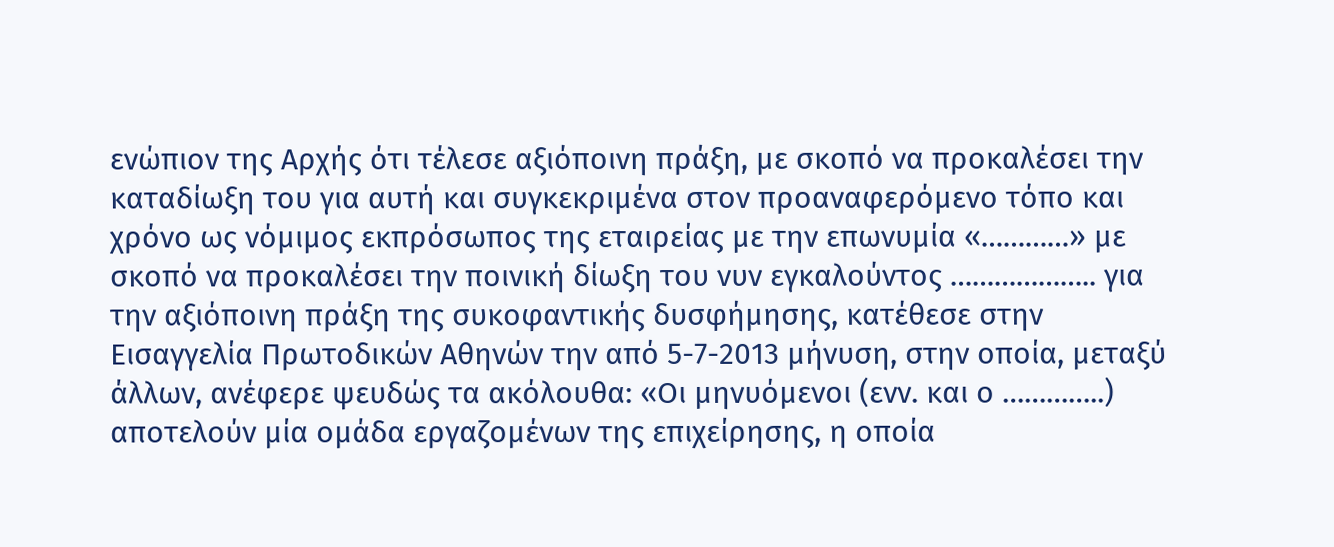ενώπιον της Αρχής ότι τέλεσε αξιόποινη πράξη, με σκοπό να προκαλέσει την καταδίωξη του για αυτή και συγκεκριμένα στον προαναφερόμενο τόπο και χρόνο ως νόμιμος εκπρόσωπος της εταιρείας με την επωνυμία «…………» με σκοπό να προκαλέσει την ποινική δίωξη του νυν εγκαλούντος ……………….. για την αξιόποινη πράξη της συκοφαντικής δυσφήμησης, κατέθεσε στην Εισαγγελία Πρωτοδικών Αθηνών την από 5-7-2013 μήνυση, στην οποία, μεταξύ άλλων, ανέφερε ψευδώς τα ακόλουθα: «Οι μηνυόμενοι (ενν. και ο …………..) αποτελούν μία ομάδα εργαζομένων της επιχείρησης, η οποία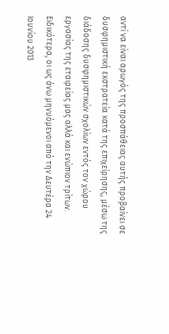αντί να είναι αρωγός της προσπάθειας αυτής προβαίνει σε δυσφημιστική εκστρατεία κατά της επιχείρησης, μέσω της διάδοσης δυσφημιστικών σχολίων εντός τον χώρου εργασίας της εταιρείας μας αλλά και ενώπιον τρίτων. Ειδικότερα, οι ως άνω μηνυόμενοι από την Δευτέρα 24 Ιουνίου 2013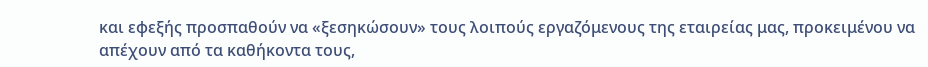και εφεξής προσπαθούν να «ξεσηκώσουν» τους λοιπούς εργαζόμενους της εταιρείας μας, προκειμένου να απέχουν από τα καθήκοντα τους,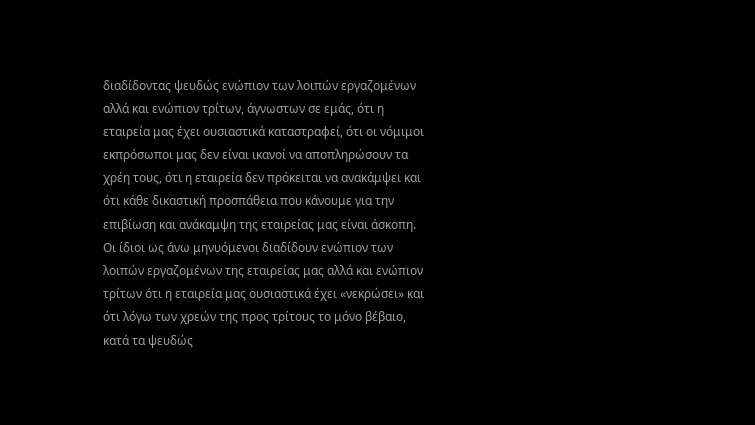διαδίδοντας ψευδώς ενώπιον των λοιπών εργαζομένων αλλά και ενώπιον τρίτων, άγνωστων σε εμάς, ότι η εταιρεία μας έχει ουσιαστικά καταστραφεί, ότι οι νόμιμοι εκπρόσωποι μας δεν είναι ικανοί να αποπληρώσουν τα χρέη τους, ότι η εταιρεία δεν πρόκειται να ανακάμψει και ότι κάθε δικαστική προσπάθεια που κάνουμε για την επιβίωση και ανάκαμψη της εταιρείας μας είναι άσκοπη. Οι ίδιοι ως άνω μηνυόμενοι διαδίδουν ενώπιον των λοιπών εργαζομένων της εταιρείας μας αλλά και ενώπιον τρίτων ότι η εταιρεία μας ουσιαστικά έχει «νεκρώσει» και ότι λόγω των χρεών της προς τρίτους το μόνο βέβαιο, κατά τα ψευδώς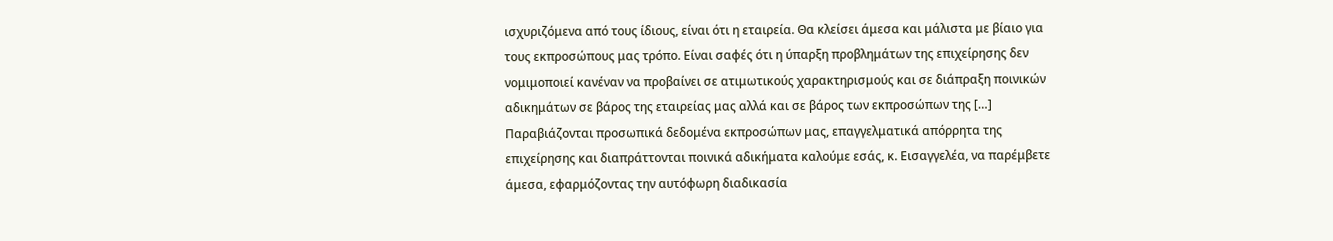ισχυριζόμενα από τους ίδιους, είναι ότι η εταιρεία. Θα κλείσει άμεσα και μάλιστα με βίαιο για τους εκπροσώπους μας τρόπο. Είναι σαφές ότι η ύπαρξη προβλημάτων της επιχείρησης δεν νομιμοποιεί κανέναν να προβαίνει σε ατιμωτικούς χαρακτηρισμούς και σε διάπραξη ποινικών αδικημάτων σε βάρος της εταιρείας μας αλλά και σε βάρος των εκπροσώπων της […] Παραβιάζονται προσωπικά δεδομένα εκπροσώπων μας, επαγγελματικά απόρρητα της επιχείρησης και διαπράττονται ποινικά αδικήματα καλούμε εσάς, κ. Εισαγγελέα, να παρέμβετε άμεσα, εφαρμόζοντας την αυτόφωρη διαδικασία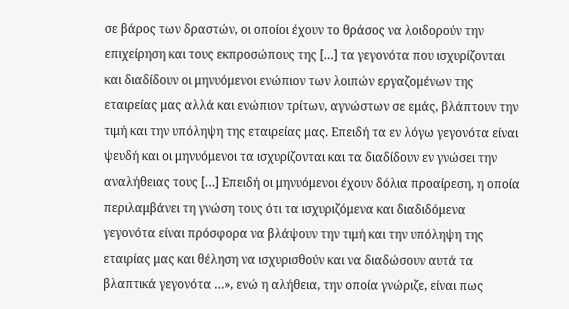σε βάρος των δραστών, οι οποίοι έχουν το θράσος να λοιδορούν την επιχείρηση και τους εκπροσώπους της […] τα γεγονότα που ισχυρίζονται και διαδίδουν οι μηνυόμενοι ενώπιον των λοιπών εργαζομένων της εταιρείας μας αλλά και ενώπιον τρίτων, αγνώστων σε εμάς, βλάπτουν την τιμή και την υπόληψη της εταιρείας μας. Επειδή τα εν λόγω γεγονότα είναι ψευδή και οι μηνυόμενοι τα ισχυρίζονται και τα διαδίδουν εν γνώσει την αναλήθειας τους […] Επειδή οι μηνυόμενοι έχουν δόλια προαίρεση, η οποία περιλαμβάνει τη γνώση τους ότι τα ισχυριζόμενα και διαδιδόμενα γεγονότα είναι πρόσφορα να βλάψουν την τιμή και την υπόληψη της εταιρίας μας και θέληση να ισχυρισθούν και να διαδώσουν αυτά τα βλαπτικά γεγονότα …», ενώ η αλήθεια, την οποία γνώριζε, είναι πως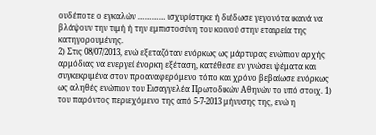ουδέποτε ο εγκαλών ………… ισχυρίστηκε ή διέδωσε γεγονότα ικανά να βλάψουν την τιμή ή την εμπιστοσύνη του κοινού στην εταιρεία της κατηγορουμένης.
2) Στις 08/07/2013, ενώ εξεταζόταν ενόρκως ως μάρτυρας ενώπιον αρχής αρμόδιας να ενεργεί ένορκη εξέταση, κατέθεσε εν γνώσει ψέματα και συγκεκριμένα στον προαναφερόμενο τόπο και χρόνο βεβαίωσε ενόρκως ως αληθές ενώπιον του Εισαγγελέα Πρωτοδικών Αθηνών το υπό στοιχ. 1) του παρόντος περιεχόμενο της από 5-7-2013 μήνυσης της, ενώ η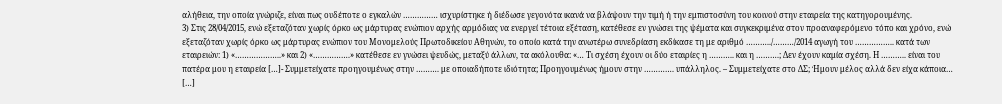αλήθεια, την οποία γνώριζε, είναι πως ουδέποτε ο εγκαλών …………… ισχυρίστηκε ή διέδωσε γεγονότα ικανά να βλάψουν την τιμή ή την εμπιστοσύνη του κοινού στην εταιρεία της κατηγορουμένης.
3) Στις 28/04/2015, ενώ εξεταζόταν χωρίς όρκο ως μάρτυρας ενώπιον αρχής αρμόδιας να ενεργεί τέτοια εξέταση, κατέθεσε εν γνώσει της ψέματα και συγκεκριμένα στον προαναφερόμενο τόπο και χρόνο, ενώ εξεταζόταν χωρίς όρκο ως μάρτυρας ενώπιον του Μονομελούς Πρωτοδικείου Αθηνών, το οποίο κατά την ανωτέρω συνεδρίαση εκδίκασε τη με αριθμό ………../………/2014 αγωγή του …………….. κατά των εταιρειών: 1) «………………..» και 2) «…………….» κατέθεσε εν γνώσει ψευδώς, μεταξύ άλλων, τα ακόλουθα: «… Τι σχέση έχουν οι δύο εταιρίες η ……….. και η ……….; Δεν έχουν καμία σχέση. Η ……….. είναι του πατέρα μου η εταιρεία […]- Συμμετείχατε προηγουμένως στην ………. με οποιαδήποτε ιδιότητα; Προηγουμένως ήμουν στην …………. υπάλληλος. – Συμμετείχατε στο ΔΣ; Ήμουν μέλος αλλά δεν είχα κάποια… […]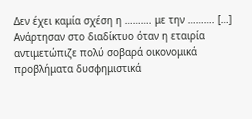Δεν έχει καμία σχέση η ………. με την ………. […] Ανάρτησαν στο διαδίκτυο όταν η εταιρία αντιμετώπιζε πολύ σοβαρά οικονομικά προβλήματα δυσφημιστικά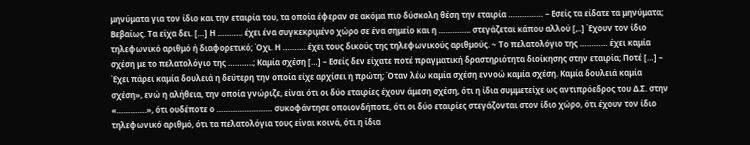μηνύματα για τον ίδιο και την εταιρία του, τα οποία έφεραν σε ακόμα πιο δύσκολη θέση την εταιρία …………… – Εσείς τα είδατε τα μηνύματα; Βεβαίως. Τα είχα δει. […] Η ……….. έχει ένα συγκεκριμένο χώρο σε ένα σημείο και η ………….. στεγάζεται κάπου αλλού [,..] Έχουν τον ίδιο τηλεφωνικό αριθμό ή διαφορετικό; Όχι. Η ………. έχει τους δικούς της τηλεφωνικούς αριθμούς. ~ Το πελατολόγιο της ………… έχει καμία σχέση με το πελατολόγιο της ………..; Καμία σχέση […] – Εσείς δεν είχατε ποτέ πραγματική δραστηριότητα διοίκησης στην εταιρία; Ποτέ […] – Έχει πάρει καμία δουλειά η δεύτερη την οποία είχε αρχίσει η πρώτη; Όταν λέω καμία σχέση εννοώ καμία σχέση. Καμία δουλειά καμία σχέση», ενώ η αλήθεια, την οποία γνώριζε, είναι ότι οι δύο εταιρίες έχουν άμεση σχέση, ότι η ίδια συμμετείχε ως αντιπρόεδρος του Δ.Σ. στην «………….», ότι ουδέποτε ο …………………… συκοφάντησε οποιονδήποτε, ότι οι δύο εταιρίες στεγάζονται στον ίδιο χώρο, ότι έχουν τον ίδιο τηλεφωνικό αριθμό, ότι τα πελατολόγια τους είναι κοινά, ότι η ίδια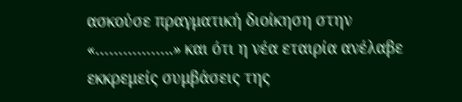ασκούσε πραγματική διοίκηση στην «……………..» και ότι η νέα εταιρία ανέλαβε εκκρεμείς συμβάσεις της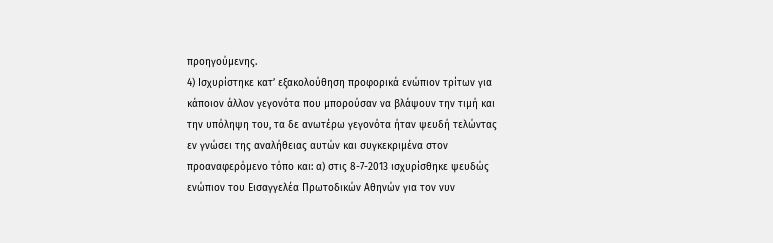προηγούμενης.
4) Ισχυρίστηκε κατ’ εξακολούθηση προφορικά ενώπιον τρίτων για κάποιον άλλον γεγονότα που μπορούσαν να βλάψουν την τιμή και την υπόληψη του, τα δε ανωτέρω γεγονότα ήταν ψευδή τελώντας εν γνώσει της αναλήθειας αυτών και συγκεκριμένα στον προαναφερόμενο τόπο και: α) στις 8-7-2013 ισχυρίσθηκε ψευδώς ενώπιον του Εισαγγελέα Πρωτοδικών Αθηνών για τον νυν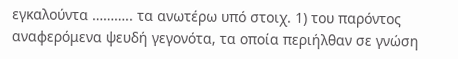εγκαλούντα ……….. τα ανωτέρω υπό στοιχ. 1) του παρόντος αναφερόμενα ψευδή γεγονότα, τα οποία περιήλθαν σε γνώση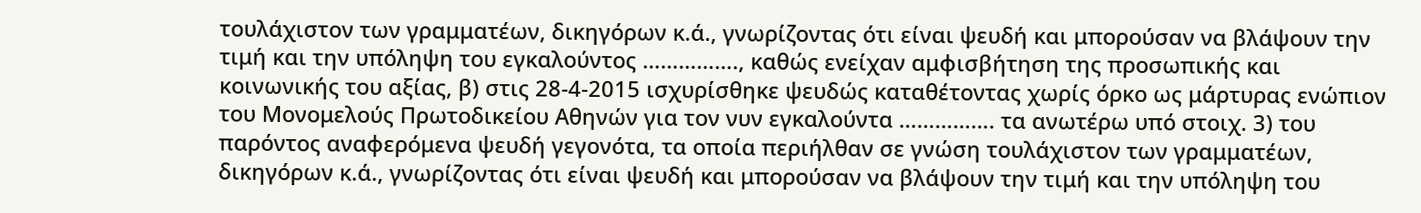τουλάχιστον των γραμματέων, δικηγόρων κ.ά., γνωρίζοντας ότι είναι ψευδή και μπορούσαν να βλάψουν την τιμή και την υπόληψη του εγκαλούντος ……………., καθώς ενείχαν αμφισβήτηση της προσωπικής και κοινωνικής του αξίας, β) στις 28-4-2015 ισχυρίσθηκε ψευδώς καταθέτοντας χωρίς όρκο ως μάρτυρας ενώπιον του Μονομελούς Πρωτοδικείου Αθηνών για τον νυν εγκαλούντα ……………. τα ανωτέρω υπό στοιχ. 3) του παρόντος αναφερόμενα ψευδή γεγονότα, τα οποία περιήλθαν σε γνώση τουλάχιστον των γραμματέων, δικηγόρων κ.ά., γνωρίζοντας ότι είναι ψευδή και μπορούσαν να βλάψουν την τιμή και την υπόληψη του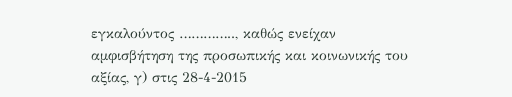εγκαλούντος ………….., καθώς ενείχαν αμφισβήτηση της προσωπικής και κοινωνικής του αξίας, γ) στις 28-4-2015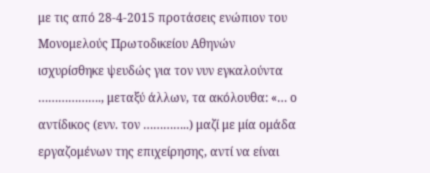με τις από 28-4-2015 προτάσεις ενώπιον του Μονομελούς Πρωτοδικείου Αθηνών ισχυρίσθηκε ψευδώς για τον νυν εγκαλούντα ………………., μεταξύ άλλων, τα ακόλουθα: «… ο αντίδικος (ενν. τον …………..) μαζί με μία ομάδα εργαζομένων της επιχείρησης, αντί να είναι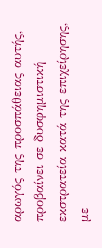αρωγός της προσπάθειας αυτής, προβαίνει σε δυσφημιστική εκστρατεία κατά της επιχείρησης, με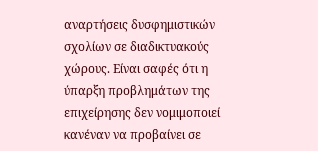αναρτήσεις δυσφημιστικών σχολίων σε διαδικτυακούς χώρους. Είναι σαφές ότι η ύπαρξη προβλημάτων της επιχείρησης δεν νομιμοποιεί κανέναν να προβαίνει σε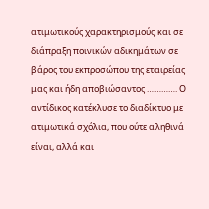ατιμωτικούς χαρακτηρισμούς και σε διάπραξη ποινικών αδικημάτων σε βάρος του εκπροσώπου της εταιρείας μας και ήδη αποβιώσαντος …………. Ο αντίδικος κατέκλυσε το διαδίκτυο με ατιμωτικά σχόλια, που ούτε αληθινά είναι, αλλά και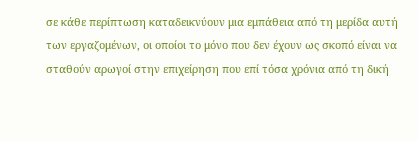σε κάθε περίπτωση καταδεικνύουν μια εμπάθεια από τη μερίδα αυτή των εργαζομένων, οι οποίοι το μόνο που δεν έχουν ως σκοπό είναι να σταθούν αρωγοί στην επιχείρηση που επί τόσα χρόνια από τη δική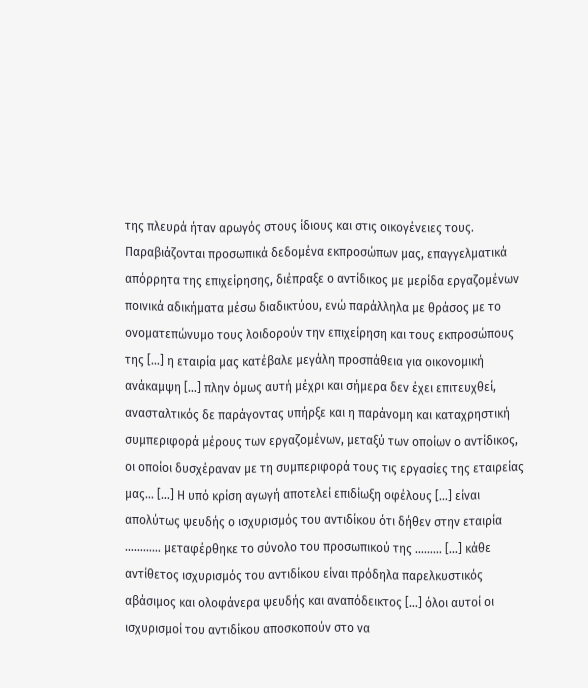της πλευρά ήταν αρωγός στους ίδιους και στις οικογένειες τους. Παραβιάζονται προσωπικά δεδομένα εκπροσώπων μας, επαγγελματικά απόρρητα της επιχείρησης, διέπραξε ο αντίδικος με μερίδα εργαζομένων ποινικά αδικήματα μέσω διαδικτύου, ενώ παράλληλα με θράσος με το ονοματεπώνυμο τους λοιδορούν την επιχείρηση και τους εκπροσώπους της […] η εταιρία μας κατέβαλε μεγάλη προσπάθεια για οικονομική ανάκαμψη […] πλην όμως αυτή μέχρι και σήμερα δεν έχει επιτευχθεί, ανασταλτικός δε παράγοντας υπήρξε και η παράνομη και καταχρηστική συμπεριφορά μέρους των εργαζομένων, μεταξύ των οποίων ο αντίδικος, οι οποίοι δυσχέραναν με τη συμπεριφορά τους τις εργασίες της εταιρείας μας… […] Η υπό κρίση αγωγή αποτελεί επιδίωξη οφέλους […] είναι απολύτως ψευδής ο ισχυρισμός του αντιδίκου ότι δήθεν στην εταιρία ………… μεταφέρθηκε το σύνολο του προσωπικού της ……… […] κάθε αντίθετος ισχυρισμός του αντιδίκου είναι πρόδηλα παρελκυστικός αβάσιμος και ολοφάνερα ψευδής και αναπόδεικτος […] όλοι αυτοί οι ισχυρισμοί του αντιδίκου αποσκοπούν στο να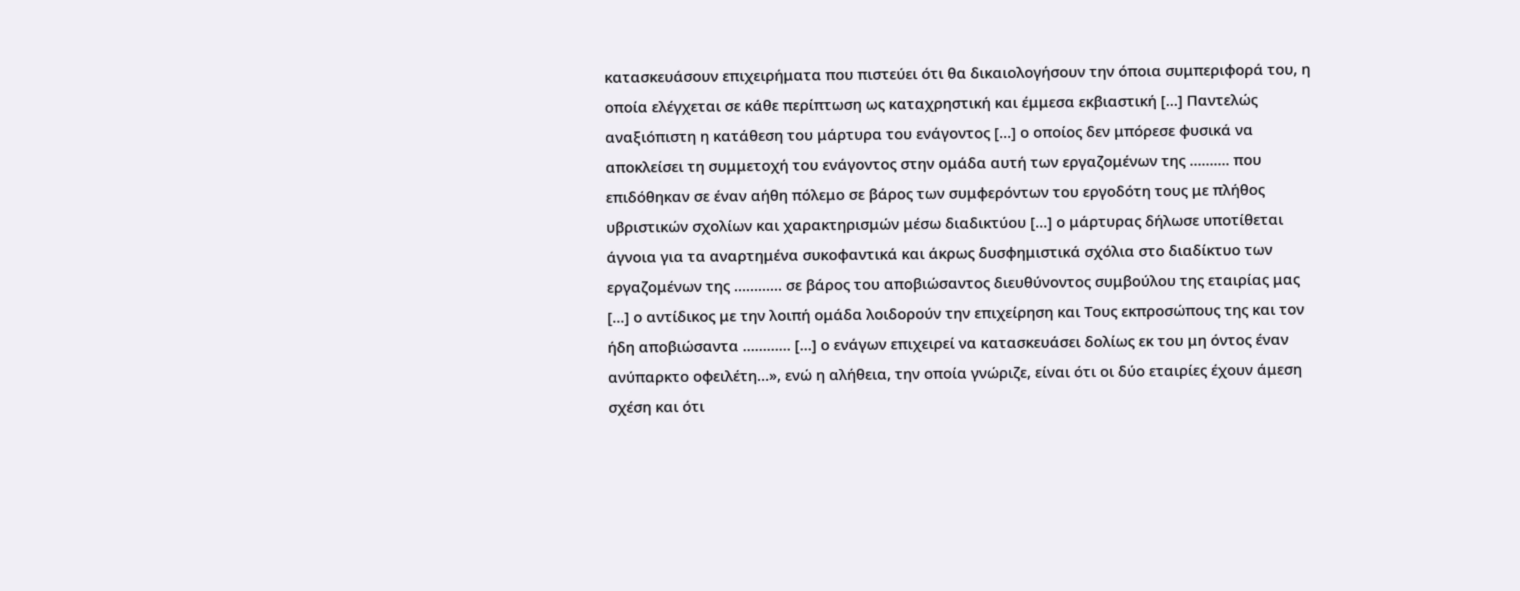κατασκευάσουν επιχειρήματα που πιστεύει ότι θα δικαιολογήσουν την όποια συμπεριφορά του, η οποία ελέγχεται σε κάθε περίπτωση ως καταχρηστική και έμμεσα εκβιαστική […] Παντελώς αναξιόπιστη η κατάθεση του μάρτυρα του ενάγοντος […] ο οποίος δεν μπόρεσε φυσικά να αποκλείσει τη συμμετοχή του ενάγοντος στην ομάδα αυτή των εργαζομένων της ………. που επιδόθηκαν σε έναν αήθη πόλεμο σε βάρος των συμφερόντων του εργοδότη τους με πλήθος υβριστικών σχολίων και χαρακτηρισμών μέσω διαδικτύου […] ο μάρτυρας δήλωσε υποτίθεται άγνοια για τα αναρτημένα συκοφαντικά και άκρως δυσφημιστικά σχόλια στο διαδίκτυο των εργαζομένων της ………… σε βάρος του αποβιώσαντος διευθύνοντος συμβούλου της εταιρίας μας […] ο αντίδικος με την λοιπή ομάδα λοιδορούν την επιχείρηση και Τους εκπροσώπους της και τον ήδη αποβιώσαντα ………… […] ο ενάγων επιχειρεί να κατασκευάσει δολίως εκ του μη όντος έναν ανύπαρκτο οφειλέτη…», ενώ η αλήθεια, την οποία γνώριζε, είναι ότι οι δύο εταιρίες έχουν άμεση σχέση και ότι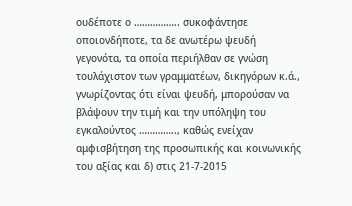ουδέποτε ο …………….. συκοφάντησε οποιονδήποτε, τα δε ανωτέρω ψευδή γεγονότα, τα οποία περιήλθαν σε γνώση τουλάχιστον των γραμματέων, δικηγόρων κ.ά., γνωρίζοντας ότι είναι ψευδή, μπορούσαν να βλάψουν την τιμή και την υπόληψη του εγκαλούντος ………….., καθώς ενείχαν αμφισβήτηση της προσωπικής και κοινωνικής του αξίας και δ) στις 21-7-2015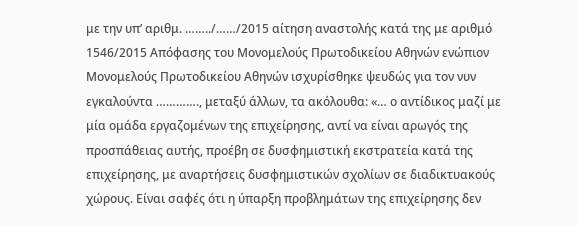με την υπ’ αριθμ. ……../……/2015 αίτηση αναστολής κατά της με αριθμό 1546/2015 Απόφασης του Μονομελούς Πρωτοδικείου Αθηνών ενώπιον Μονομελούς Πρωτοδικείου Αθηνών ισχυρίσθηκε ψευδώς για τον νυν εγκαλούντα …………., μεταξύ άλλων, τα ακόλουθα: «… ο αντίδικος μαζί με μία ομάδα εργαζομένων της επιχείρησης, αντί να είναι αρωγός της προσπάθειας αυτής, προέβη σε δυσφημιστική εκστρατεία κατά της επιχείρησης, με αναρτήσεις δυσφημιστικών σχολίων σε διαδικτυακούς χώρους. Είναι σαφές ότι η ύπαρξη προβλημάτων της επιχείρησης δεν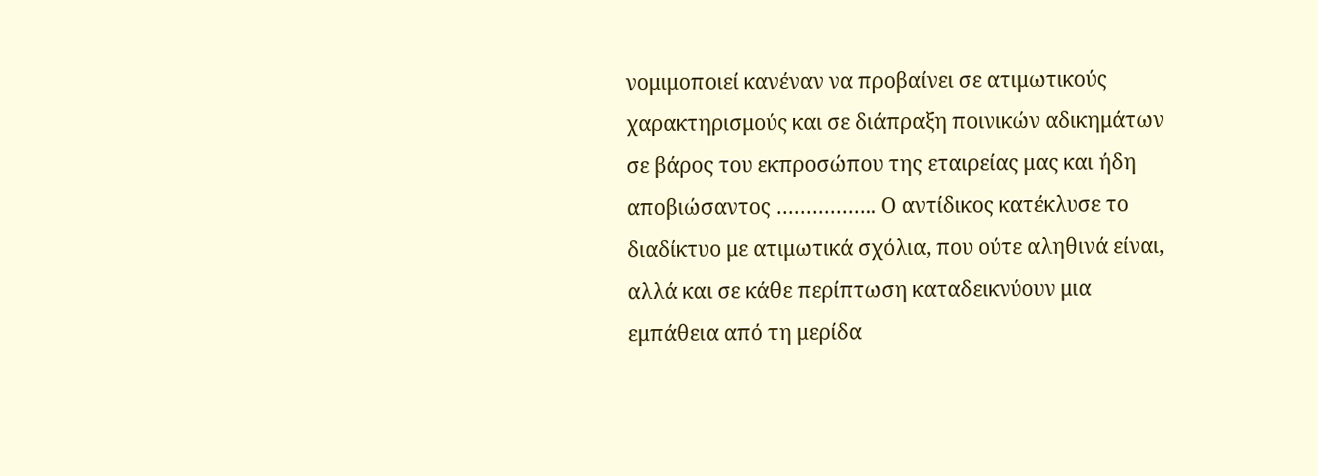νομιμοποιεί κανέναν να προβαίνει σε ατιμωτικούς χαρακτηρισμούς και σε διάπραξη ποινικών αδικημάτων σε βάρος του εκπροσώπου της εταιρείας μας και ήδη αποβιώσαντος …………….. Ο αντίδικος κατέκλυσε το διαδίκτυο με ατιμωτικά σχόλια, που ούτε αληθινά είναι, αλλά και σε κάθε περίπτωση καταδεικνύουν μια εμπάθεια από τη μερίδα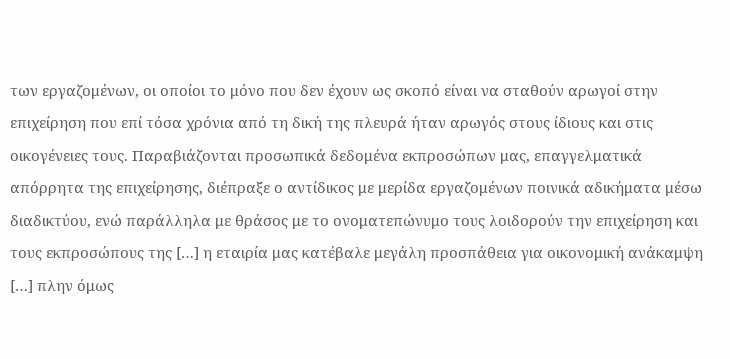των εργαζομένων, οι οποίοι το μόνο που δεν έχουν ως σκοπό είναι να σταθούν αρωγοί στην επιχείρηση που επί τόσα χρόνια από τη δική της πλευρά ήταν αρωγός στους ίδιους και στις οικογένειες τους. Παραβιάζονται προσωπικά δεδομένα εκπροσώπων μας, επαγγελματικά απόρρητα της επιχείρησης, διέπραξε ο αντίδικος με μερίδα εργαζομένων ποινικά αδικήματα μέσω διαδικτύου, ενώ παράλληλα με θράσος με το ονοματεπώνυμο τους λοιδορούν την επιχείρηση και τους εκπροσώπους της […] η εταιρία μας κατέβαλε μεγάλη προσπάθεια για οικονομική ανάκαμψη […] πλην όμως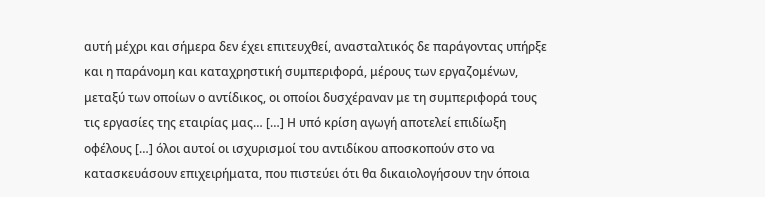αυτή μέχρι και σήμερα δεν έχει επιτευχθεί, ανασταλτικός δε παράγοντας υπήρξε και η παράνομη και καταχρηστική συμπεριφορά, μέρους των εργαζομένων, μεταξύ των οποίων ο αντίδικος, οι οποίοι δυσχέραναν με τη συμπεριφορά τους τις εργασίες της εταιρίας μας… […] Η υπό κρίση αγωγή αποτελεί επιδίωξη οφέλους […] όλοι αυτοί οι ισχυρισμοί του αντιδίκου αποσκοπούν στο να κατασκευάσουν επιχειρήματα, που πιστεύει ότι θα δικαιολογήσουν την όποια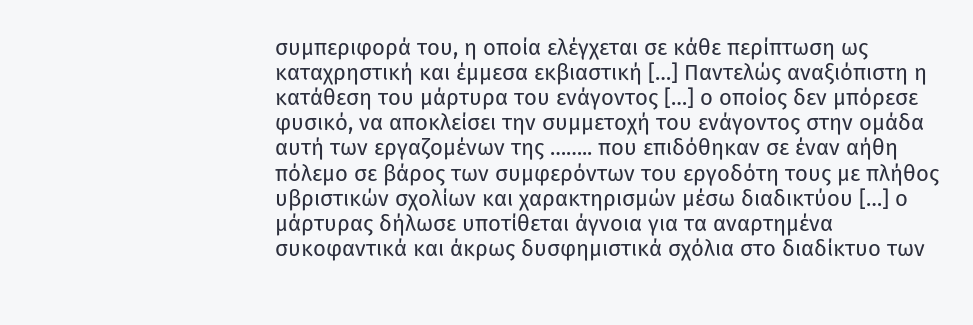συμπεριφορά του, η οποία ελέγχεται σε κάθε περίπτωση ως καταχρηστική και έμμεσα εκβιαστική […] Παντελώς αναξιόπιστη η κατάθεση του μάρτυρα του ενάγοντος […] ο οποίος δεν μπόρεσε φυσικό, να αποκλείσει την συμμετοχή του ενάγοντος στην ομάδα αυτή των εργαζομένων της …….. που επιδόθηκαν σε έναν αήθη πόλεμο σε βάρος των συμφερόντων του εργοδότη τους με πλήθος υβριστικών σχολίων και χαρακτηρισμών μέσω διαδικτύου […] ο μάρτυρας δήλωσε υποτίθεται άγνοια για τα αναρτημένα συκοφαντικά και άκρως δυσφημιστικά σχόλια στο διαδίκτυο των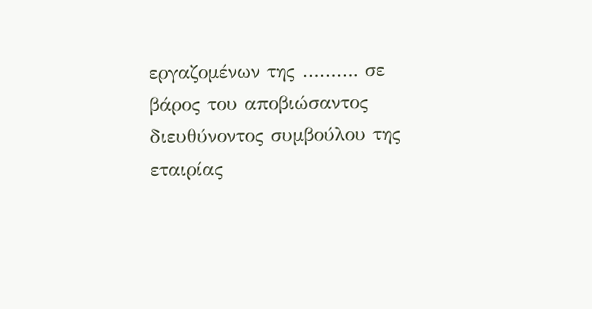εργαζομένων της ………. σε βάρος του αποβιώσαντος διευθύνοντος συμβούλου της εταιρίας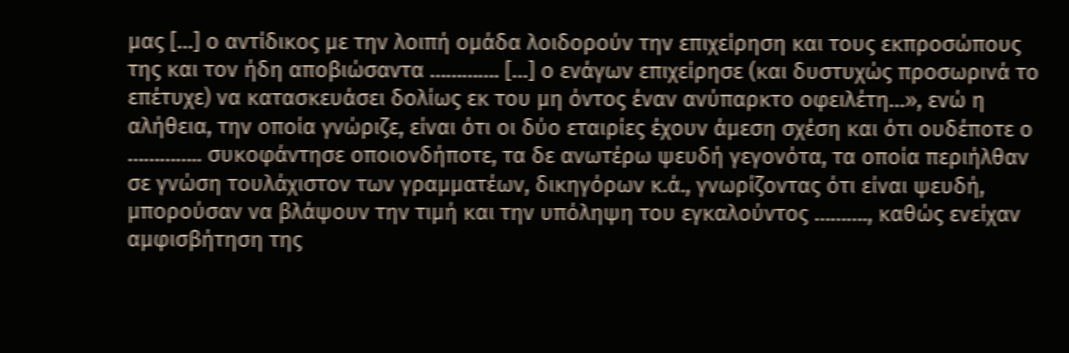μας […] ο αντίδικος με την λοιπή ομάδα λοιδορούν την επιχείρηση και τους εκπροσώπους της και τον ήδη αποβιώσαντα …………. […] ο ενάγων επιχείρησε (και δυστυχώς προσωρινά το επέτυχε) να κατασκευάσει δολίως εκ του μη όντος έναν ανύπαρκτο οφειλέτη…», ενώ η αλήθεια, την οποία γνώριζε, είναι ότι οι δύο εταιρίες έχουν άμεση σχέση και ότι ουδέποτε ο ………….. συκοφάντησε οποιονδήποτε, τα δε ανωτέρω ψευδή γεγονότα, τα οποία περιήλθαν σε γνώση τουλάχιστον των γραμματέων, δικηγόρων κ.ά., γνωρίζοντας ότι είναι ψευδή, μπορούσαν να βλάψουν την τιμή και την υπόληψη του εγκαλούντος ………., καθώς ενείχαν αμφισβήτηση της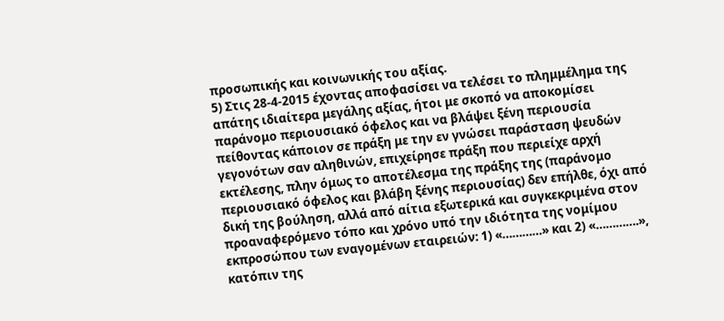προσωπικής και κοινωνικής του αξίας.
5) Στις 28-4-2015 έχοντας αποφασίσει να τελέσει το πλημμέλημα της απάτης ιδιαίτερα μεγάλης αξίας, ήτοι με σκοπό να αποκομίσει παράνομο περιουσιακό όφελος και να βλάψει ξένη περιουσία πείθοντας κάποιον σε πράξη με την εν γνώσει παράσταση ψευδών γεγονότων σαν αληθινών, επιχείρησε πράξη που περιείχε αρχή εκτέλεσης, πλην όμως το αποτέλεσμα της πράξης της (παράνομο περιουσιακό όφελος και βλάβη ξένης περιουσίας) δεν επήλθε, όχι από δική της βούληση, αλλά από αίτια εξωτερικά και συγκεκριμένα στον προαναφερόμενο τόπο και χρόνο υπό την ιδιότητα της νομίμου εκπροσώπου των εναγομένων εταιρειών: 1) «…………» και 2) «………….», κατόπιν της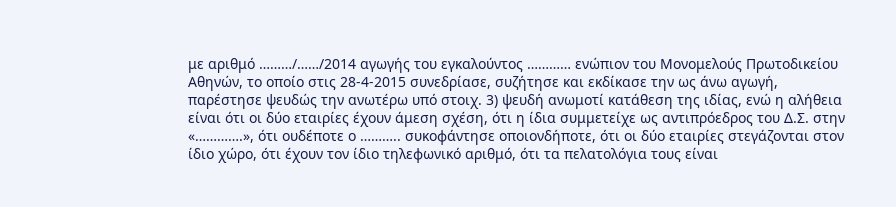με αριθμό ………/……/2014 αγωγής του εγκαλούντος ………… ενώπιον του Μονομελούς Πρωτοδικείου Αθηνών, το οποίο στις 28-4-2015 συνεδρίασε, συζήτησε και εκδίκασε την ως άνω αγωγή, παρέστησε ψευδώς την ανωτέρω υπό στοιχ. 3) ψευδή ανωμοτί κατάθεση της ιδίας, ενώ η αλήθεια είναι ότι οι δύο εταιρίες έχουν άμεση σχέση, ότι η ίδια συμμετείχε ως αντιπρόεδρος του Δ.Σ. στην «………….», ότι ουδέποτε ο ……….. συκοφάντησε οποιονδήποτε, ότι οι δύο εταιρίες στεγάζονται στον ίδιο χώρο, ότι έχουν τον ίδιο τηλεφωνικό αριθμό, ότι τα πελατολόγια τους είναι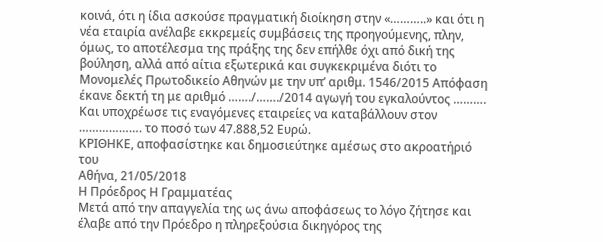κοινά, ότι η ίδια ασκούσε πραγματική διοίκηση στην «………..» και ότι η νέα εταιρία ανέλαβε εκκρεμείς συμβάσεις της προηγούμενης, πλην, όμως, το αποτέλεσμα της πράξης της δεν επήλθε όχι από δική της βούληση, αλλά από αίτια εξωτερικά και συγκεκριμένα διότι το Μονομελές Πρωτοδικείο Αθηνών με την υπ’ αριθμ. 1546/2015 Απόφαση έκανε δεκτή τη με αριθμό ……./……./2014 αγωγή του εγκαλούντος ………. Και υποχρέωσε τις εναγόμενες εταιρείες να καταβάλλουν στον ………………. το ποσό των 47.888,52 Ευρώ.
ΚΡΙΘΗΚΕ, αποφασίστηκε και δημοσιεύτηκε αμέσως στο ακροατήριό του
Αθήνα, 21/05/2018
Η Πρόεδρος Η Γραμματέας
Μετά από την απαγγελία της ως άνω αποφάσεως το λόγο ζήτησε και έλαβε από την Πρόεδρο η πληρεξούσια δικηγόρος της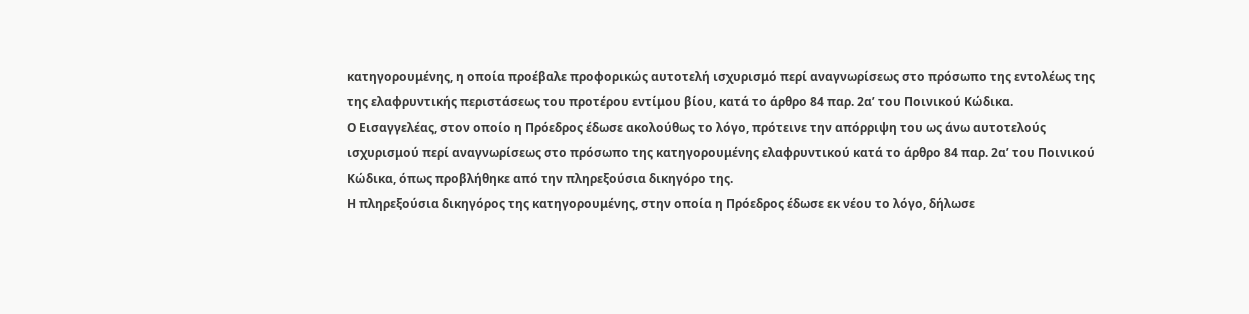κατηγορουμένης, η οποία προέβαλε προφορικώς αυτοτελή ισχυρισμό περί αναγνωρίσεως στο πρόσωπο της εντολέως της της ελαφρυντικής περιστάσεως του προτέρου εντίμου βίου, κατά το άρθρο 84 παρ. 2α’ του Ποινικού Κώδικα.
Ο Εισαγγελέας, στον οποίο η Πρόεδρος έδωσε ακολούθως το λόγο, πρότεινε την απόρριψη του ως άνω αυτοτελούς ισχυρισμού περί αναγνωρίσεως στο πρόσωπο της κατηγορουμένης ελαφρυντικού κατά το άρθρο 84 παρ. 2α’ του Ποινικού Κώδικα, όπως προβλήθηκε από την πληρεξούσια δικηγόρο της.
Η πληρεξούσια δικηγόρος της κατηγορουμένης, στην οποία η Πρόεδρος έδωσε εκ νέου το λόγο, δήλωσε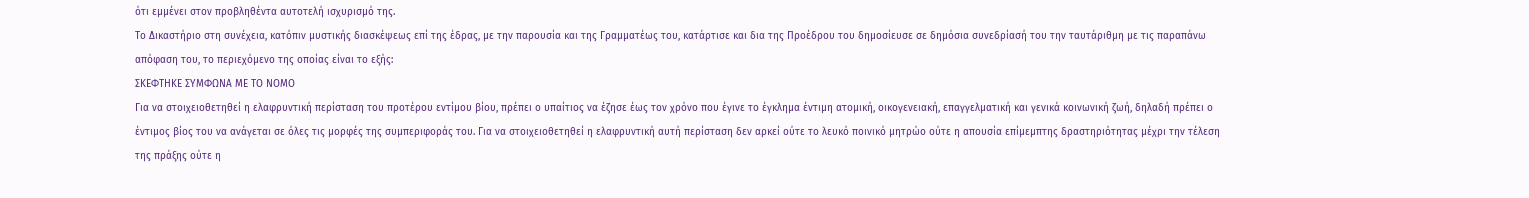ότι εμμένει στον προβληθέντα αυτοτελή ισχυρισμό της.
Το Δικαστήριο στη συνέχεια, κατόπιν μυστικής διασκέψεως επί της έδρας, με την παρουσία και της Γραμματέως του, κατάρτισε και δια της Προέδρου του δημοσίευσε σε δημόσια συνεδρίασή του την ταυτάριθμη με τις παραπάνω απόφαση του, το περιεχόμενο της οποίας είναι το εξής:
ΣΚΕΦΤΗΚΕ ΣΥΜΦΩΝΑ ΜΕ ΤΟ ΝΟΜΟ
Για να στοιχειοθετηθεί η ελαφρυντική περίσταση του προτέρου εντίμου βίου, πρέπει ο υπαίτιος να έζησε έως τον χρόνο που έγινε το έγκλημα έντιμη ατομική, οικογενειακή, επαγγελματική και γενικά κοινωνική ζωή, δηλαδή πρέπει ο έντιμος βίος του να ανάγεται σε όλες τις μορφές της συμπεριφοράς του. Για να στοιχειοθετηθεί η ελαφρυντική αυτή περίσταση δεν αρκεί ούτε το λευκό ποινικό μητρώο ούτε η απουσία επίμεμπτης δραστηριότητας μέχρι την τέλεση της πράξης ούτε η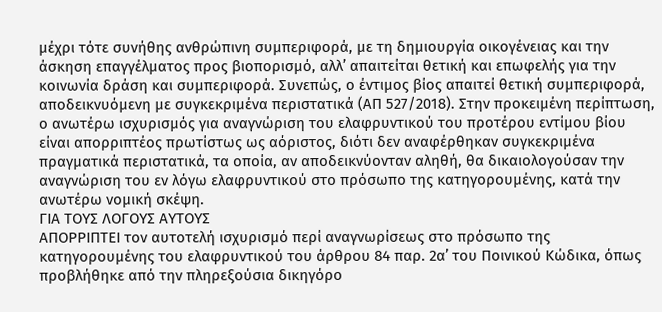μέχρι τότε συνήθης ανθρώπινη συμπεριφορά, με τη δημιουργία οικογένειας και την άσκηση επαγγέλματος προς βιοπορισμό, αλλ’ απαιτείται θετική και επωφελής για την κοινωνία δράση και συμπεριφορά. Συνεπώς, ο έντιμος βίος απαιτεί θετική συμπεριφορά, αποδεικνυόμενη με συγκεκριμένα περιστατικά (ΑΠ 527/2018). Στην προκειμένη περίπτωση, ο ανωτέρω ισχυρισμός για αναγνώριση του ελαφρυντικού του προτέρου εντίμου βίου είναι απορριπτέος πρωτίστως ως αόριστος, διότι δεν αναφέρθηκαν συγκεκριμένα πραγματικά περιστατικά, τα οποία, αν αποδεικνύονταν αληθή, θα δικαιολογούσαν την αναγνώριση του εν λόγω ελαφρυντικού στο πρόσωπο της κατηγορουμένης, κατά την ανωτέρω νομική σκέψη.
ΓΙΑ ΤΟΥΣ ΛΟΓΟΥΣ ΑΥΤΟΥΣ
ΑΠΟΡΡΙΠΤΕΙ τον αυτοτελή ισχυρισμό περί αναγνωρίσεως στο πρόσωπο της κατηγορουμένης του ελαφρυντικού του άρθρου 84 παρ. 2α’ του Ποινικού Κώδικα, όπως προβλήθηκε από την πληρεξούσια δικηγόρο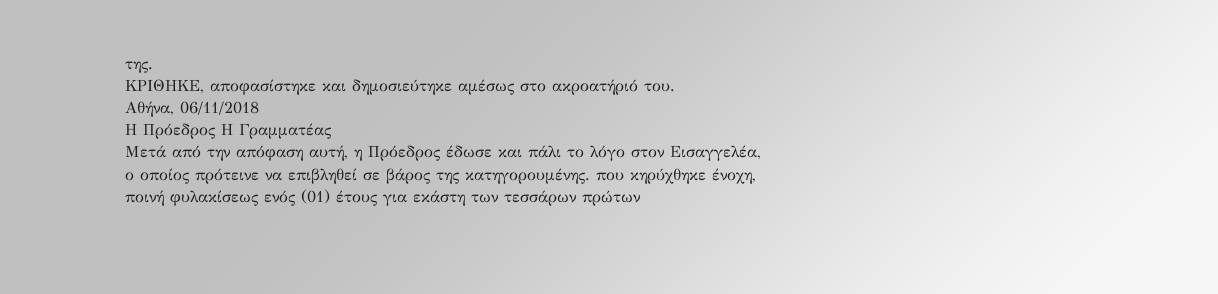της.
ΚΡΙΘΗΚΕ, αποφασίστηκε και δημοσιεύτηκε αμέσως στο ακροατήριό του.
Αθήνα, 06/11/2018
Η Πρόεδρος Η Γραμματέας
Μετά από την απόφαση αυτή, η Πρόεδρος έδωσε και πάλι το λόγο στον Εισαγγελέα, ο οποίος πρότεινε να επιβληθεί σε βάρος της κατηγορουμένης. που κηρύχθηκε ένοχη, ποινή φυλακίσεως ενός (01) έτους για εκάστη των τεσσάρων πρώτων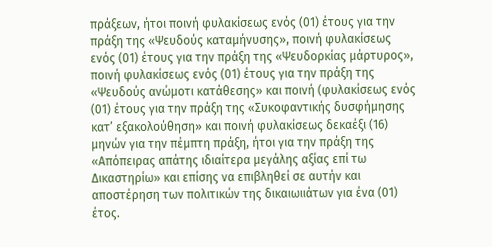πράξεων, ήτοι ποινή φυλακίσεως ενός (01) έτους για την πράξη της «Ψευδούς καταμήνυσης», ποινή φυλακίσεως ενός (01) έτους για την πράξη της «Ψευδορκίας μάρτυρος», ποινή φυλακίσεως ενός (01) έτους για την πράξη της «Ψευδούς ανώμοτι κατάθεσης» και ποινή (φυλακίσεως ενός (01) έτους για την πράξη της «Συκοφαντικής δυσφήμησης κατ’ εξακολούθηση» και ποινή φυλακίσεως δεκαέξι (16) μηνών για την πέμπτη πράξη, ήτοι για την πράξη της «Απόπειρας απάτης ιδιαίτερα μεγάλης αξίας επί τω Δικαστηρίω» και επίσης να επιβληθεί σε αυτήν και αποστέρηση των πολιτικών της δικαιωιιάτων για ένα (01) έτος.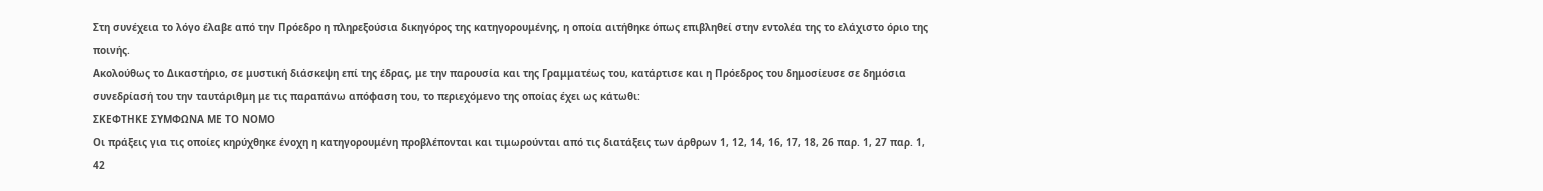Στη συνέχεια το λόγο έλαβε από την Πρόεδρο η πληρεξούσια δικηγόρος της κατηγορουμένης, η οποία αιτήθηκε όπως επιβληθεί στην εντολέα της το ελάχιστο όριο της ποινής.
Ακολούθως το Δικαστήριο, σε μυστική διάσκεψη επί της έδρας, με την παρουσία και της Γραμματέως του, κατάρτισε και η Πρόεδρος του δημοσίευσε σε δημόσια συνεδρίασή του την ταυτάριθμη με τις παραπάνω απόφαση του, το περιεχόμενο της οποίας έχει ως κάτωθι:
ΣΚΕΦΤΗΚΕ ΣΥΜΦΩΝΑ ΜΕ ΤΟ ΝΟΜΟ
Οι πράξεις για τις οποίες κηρύχθηκε ένοχη η κατηγορουμένη προβλέπονται και τιμωρούνται από τις διατάξεις των άρθρων 1, 12, 14, 16, 17, 18, 26 παρ. 1, 27 παρ. 1, 42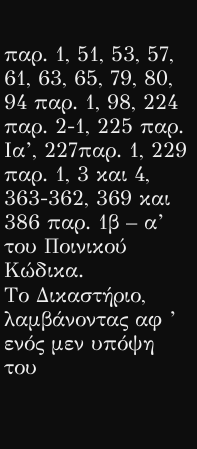παρ. 1, 51, 53, 57, 61, 63, 65, 79, 80, 94 παρ. 1, 98, 224 παρ. 2-1, 225 παρ. Ια’, 227παρ. 1, 229 παρ. 1, 3 και 4, 363-362, 369 και 386 παρ. 1β – α’ του Ποινικού Κώδικα.
Το Δικαστήριο, λαμβάνοντας αφ ’ ενός μεν υπόψη του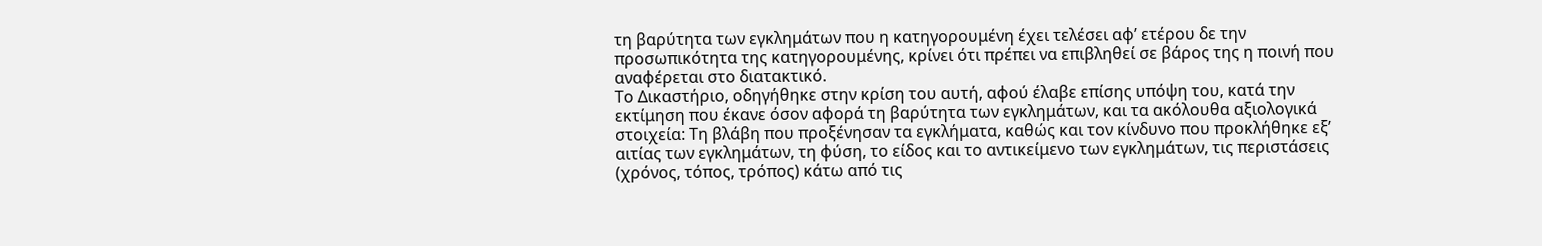τη βαρύτητα των εγκλημάτων που η κατηγορουμένη έχει τελέσει αφ’ ετέρου δε την προσωπικότητα της κατηγορουμένης, κρίνει ότι πρέπει να επιβληθεί σε βάρος της η ποινή που αναφέρεται στο διατακτικό.
Το Δικαστήριο, οδηγήθηκε στην κρίση του αυτή, αφού έλαβε επίσης υπόψη του, κατά την εκτίμηση που έκανε όσον αφορά τη βαρύτητα των εγκλημάτων, και τα ακόλουθα αξιολογικά στοιχεία: Τη βλάβη που προξένησαν τα εγκλήματα, καθώς και τον κίνδυνο που προκλήθηκε εξ’ αιτίας των εγκλημάτων, τη φύση, το είδος και το αντικείμενο των εγκλημάτων, τις περιστάσεις (χρόνος, τόπος, τρόπος) κάτω από τις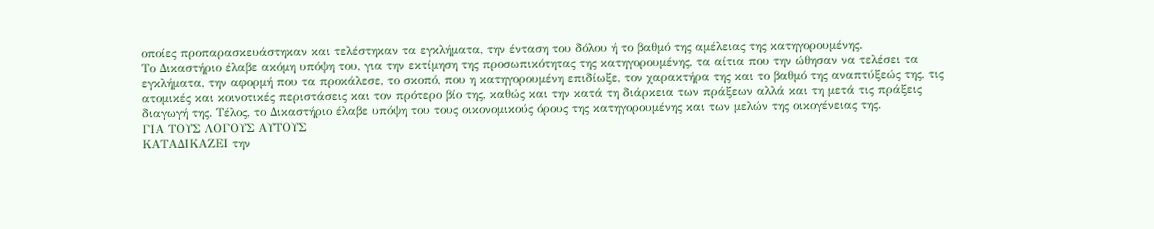οποίες προπαρασκευάστηκαν και τελέστηκαν τα εγκλήματα, την ένταση του δόλου ή το βαθμό της αμέλειας της κατηγορουμένης.
Το Δικαστήριο έλαβε ακόμη υπόψη του, για την εκτίμηση της προσωπικότητας της κατηγορουμένης, τα αίτια που την ώθησαν να τελέσει τα εγκλήματα, την αφορμή που τα προκάλεσε, το σκοπό, που η κατηγορουμένη επιδίωξε, τον χαρακτήρα της και το βαθμό της αναπτύξεώς της, τις ατομικές και κοινοτικές περιστάσεις και τον πρότερο βίο της, καθώς και την κατά τη διάρκεια των πράξεων αλλά και τη μετά τις πράξεις διαγωγή της. Τέλος, το Δικαστήριο έλαβε υπόψη του τους οικονομικούς όρους της κατηγορουμένης και των μελών της οικογένειας της.
ΓΙΑ ΤΟΥΣ ΛΟΓΟΥΣ ΑΥΤΟΥΣ
ΚΑΤΑΔΙΚΑΖΕΙ την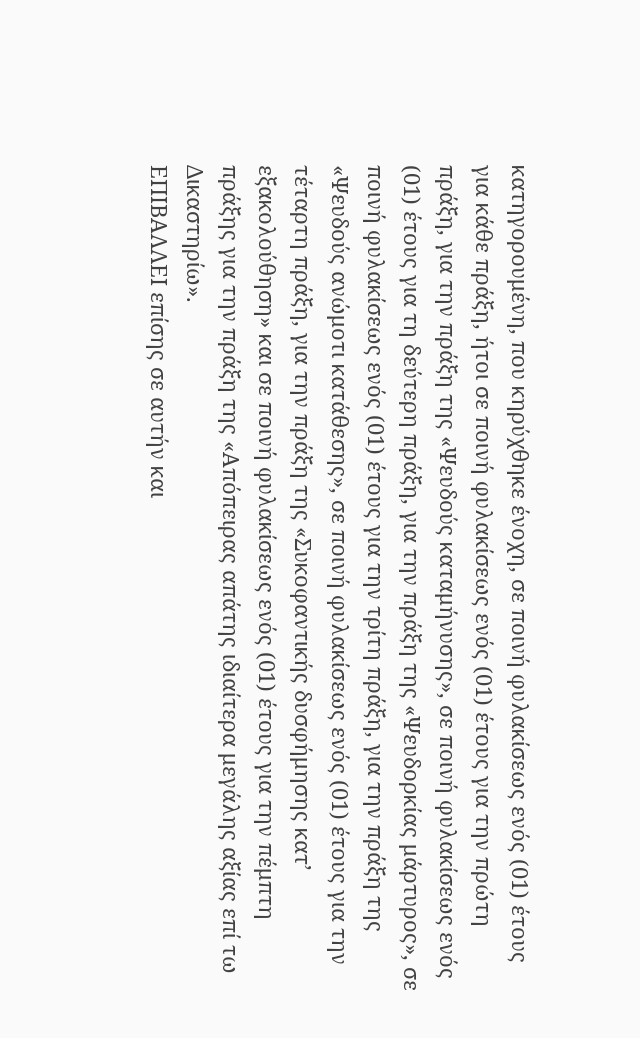κατηγορουμένη, που κηρύχθηκε ένοχη, σε ποινή φυλακίσεως ενός (01) έτους για κάθε πράξη, ήτοι σε ποινή φυλακίσεως ενός (01) έτους για την πρώτη πράξη, για την πράξη της «Ψευδούς καταμήνυσης», σε ποινή φυλακίσεως ενός (01) έτους για τη δεύτερη πράξη, για την πράξη της «Ψευδορκίας μάρτυρος», σε ποινή φυλακίσεως ενός (01) έτους για την τρίτη πράξη, για την πράξη της «Ψευδούς ανώμοτι κατάθεσης», σε ποινή φυλακίσεως ενός (01) έτους για την τέταρτη πράξη, για την πράξη της «Συκοφαντικής δυσφήμησης κατ’ εξακολούθηση» και σε ποινή φυλακίσεως ενός (01) έτους για την πέμπτη πράξης για την πράξη της «Απόπειρας απάτης ιδιαίτερα μεγάλης αξίας επί τω Δικαστηρίω».
ΕΠΙΒΑΛΛΕΙ επίσης σε αυτήν και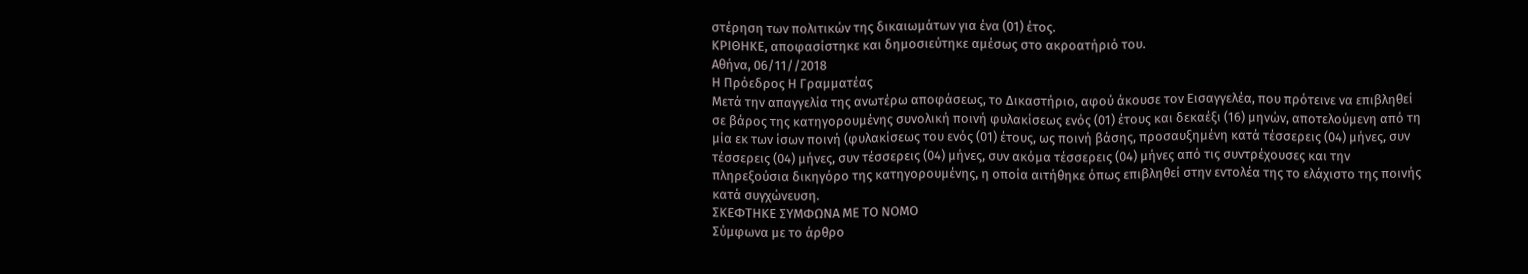στέρηση των πολιτικών της δικαιωμάτων για ένα (01) έτος.
ΚΡΙΘΗΚΕ, αποφασίστηκε και δημοσιεύτηκε αμέσως στο ακροατήριό του.
Αθήνα, 06/11//2018
Η Πρόεδρος Η Γραμματέας
Μετά την απαγγελία της ανωτέρω αποφάσεως, το Δικαστήριο, αφού άκουσε τον Εισαγγελέα, που πρότεινε να επιβληθεί σε βάρος της κατηγορουμένης συνολική ποινή φυλακίσεως ενός (01) έτους και δεκαέξι (16) μηνών, αποτελούμενη από τη μία εκ των ίσων ποινή (φυλακίσεως του ενός (01) έτους, ως ποινή βάσης, προσαυξημένη κατά τέσσερεις (04) μήνες, συν τέσσερεις (04) μήνες, συν τέσσερεις (04) μήνες, συν ακόμα τέσσερεις (04) μήνες από τις συντρέχουσες και την πληρεξούσια δικηγόρο της κατηγορουμένης, η οποία αιτήθηκε όπως επιβληθεί στην εντολέα της το ελάχιστο της ποινής κατά συγχώνευση.
ΣΚΕΦΤΗΚΕ ΣΥΜΦΩΝΑ ΜΕ ΤΟ ΝΟΜΟ
Σύμφωνα με το άρθρο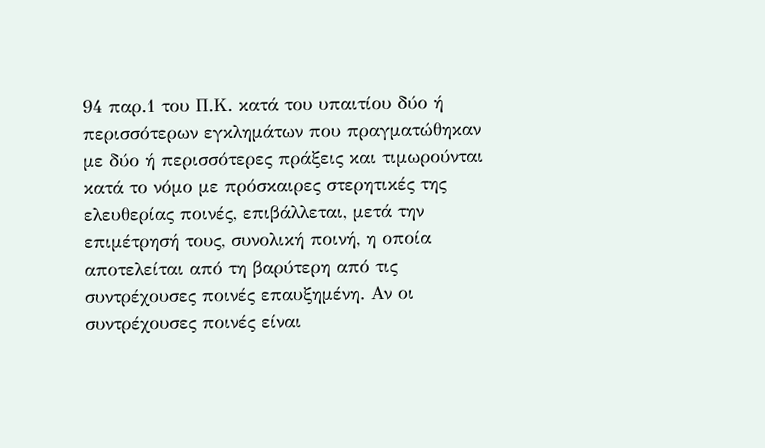94 παρ.1 του Π.Κ. κατά του υπαιτίου δύο ή περισσότερων εγκλημάτων που πραγματώθηκαν με δύο ή περισσότερες πράξεις και τιμωρούνται κατά το νόμο με πρόσκαιρες στερητικές της ελευθερίας ποινές, επιβάλλεται, μετά την επιμέτρησή τους, συνολική ποινή, η οποία αποτελείται από τη βαρύτερη από τις συντρέχουσες ποινές επαυξημένη. Αν οι συντρέχουσες ποινές είναι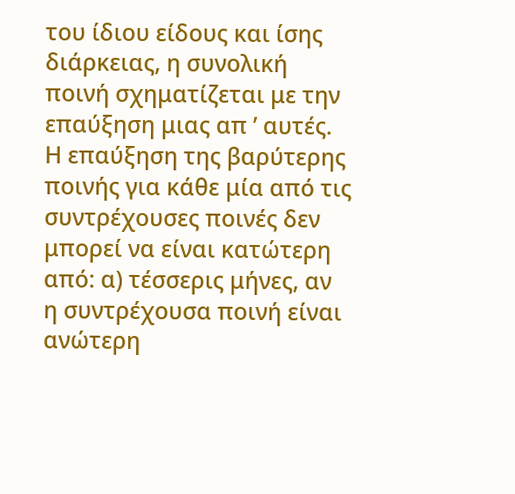του ίδιου είδους και ίσης διάρκειας, η συνολική ποινή σχηματίζεται με την επαύξηση μιας απ ’ αυτές. Η επαύξηση της βαρύτερης ποινής για κάθε μία από τις συντρέχουσες ποινές δεν μπορεί να είναι κατώτερη από: α) τέσσερις μήνες, αν η συντρέχουσα ποινή είναι ανώτερη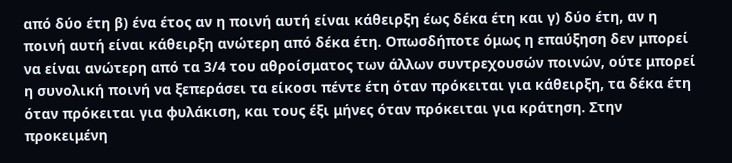από δύο έτη β) ένα έτος αν η ποινή αυτή είναι κάθειρξη έως δέκα έτη και γ) δύο έτη, αν η ποινή αυτή είναι κάθειρξη ανώτερη από δέκα έτη. Οπωσδήποτε όμως η επαύξηση δεν μπορεί να είναι ανώτερη από τα 3/4 του αθροίσματος των άλλων συντρεχουσών ποινών, ούτε μπορεί η συνολική ποινή να ξεπεράσει τα είκοσι πέντε έτη όταν πρόκειται για κάθειρξη, τα δέκα έτη όταν πρόκειται για φυλάκιση, και τους έξι μήνες όταν πρόκειται για κράτηση. Στην προκειμένη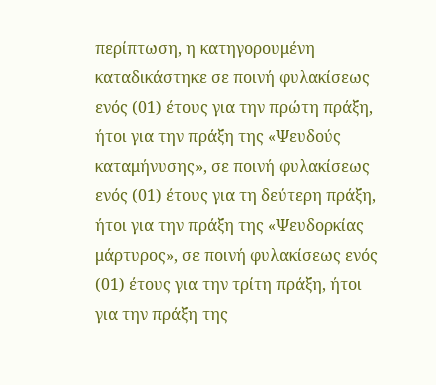περίπτωση, η κατηγορουμένη καταδικάστηκε σε ποινή φυλακίσεως ενός (01) έτους για την πρώτη πράξη, ήτοι για την πράξη της «Ψευδούς καταμήνυσης», σε ποινή φυλακίσεως ενός (01) έτους για τη δεύτερη πράξη, ήτοι για την πράξη της «Ψευδορκίας μάρτυρος», σε ποινή φυλακίσεως ενός (01) έτους για την τρίτη πράξη, ήτοι για την πράξη της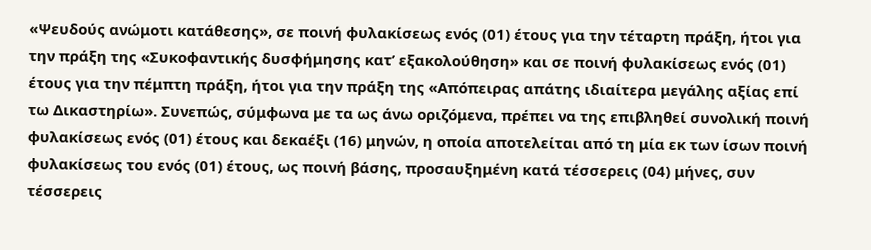«Ψευδούς ανώμοτι κατάθεσης», σε ποινή φυλακίσεως ενός (01) έτους για την τέταρτη πράξη, ήτοι για την πράξη της «Συκοφαντικής δυσφήμησης κατ’ εξακολούθηση» και σε ποινή φυλακίσεως ενός (01) έτους για την πέμπτη πράξη, ήτοι για την πράξη της «Απόπειρας απάτης ιδιαίτερα μεγάλης αξίας επί τω Δικαστηρίω». Συνεπώς, σύμφωνα με τα ως άνω οριζόμενα, πρέπει να της επιβληθεί συνολική ποινή φυλακίσεως ενός (01) έτους και δεκαέξι (16) μηνών, η οποία αποτελείται από τη μία εκ των ίσων ποινή φυλακίσεως του ενός (01) έτους, ως ποινή βάσης, προσαυξημένη κατά τέσσερεις (04) μήνες, συν τέσσερεις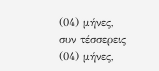(04) μήνες, συν τέσσερεις (04) μήνες,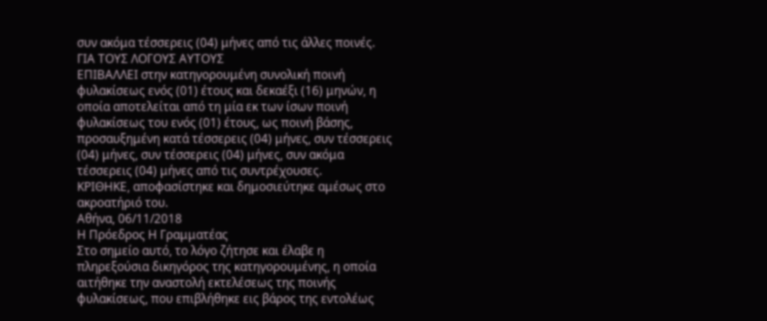συν ακόμα τέσσερεις (04) μήνες από τις άλλες ποινές.
ΓΙΑ ΤΟΥΣ ΛΟΓΟΥΣ ΑΥΤΟΥΣ
ΕΠΙΒΑΛΛΕΙ στην κατηγορουμένη συνολική ποινή φυλακίσεως ενός (01) έτους και δεκαέξι (16) μηνών, η οποία αποτελείται από τη μία εκ των ίσων ποινή φυλακίσεως του ενός (01) έτους, ως ποινή βάσης, προσαυξημένη κατά τέσσερεις (04) μήνες, συν τέσσερεις (04) μήνες, συν τέσσερεις (04) μήνες, συν ακόμα τέσσερεις (04) μήνες από τις συντρέχουσες.
ΚΡΙΘΗΚΕ, αποφασίστηκε και δημοσιεύτηκε αμέσως στο ακροατήριό του.
Αθήνα, 06/11/2018
Η Πρόεδρος Η Γραμματέας
Στο σημείο αυτό, τo λόγο ζήτησε και έλαβε η πληρεξούσια δικηγόρος της κατηγορουμένης, η οποία αιτήθηκε την αναστολή εκτελέσεως της ποινής φυλακίσεως, που επιβλήθηκε εις βάρος της εντολέως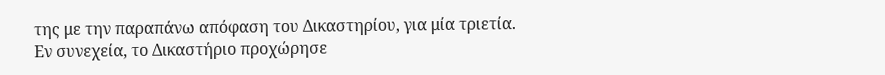της με την παραπάνω απόφαση του Δικαστηρίου, για μία τριετία.
Εν συνεχεία, το Δικαστήριο προχώρησε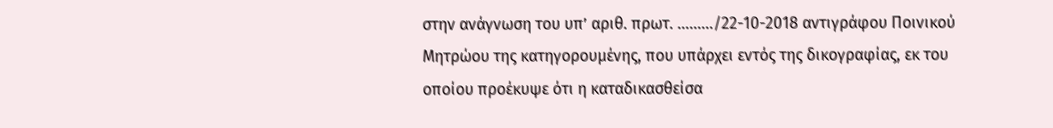στην ανάγνωση του υπ’ αριθ. πρωτ. ………/22-10-2018 αντιγράφου Ποινικού Μητρώου της κατηγορουμένης, που υπάρχει εντός της δικογραφίας, εκ του οποίου προέκυψε ότι η καταδικασθείσα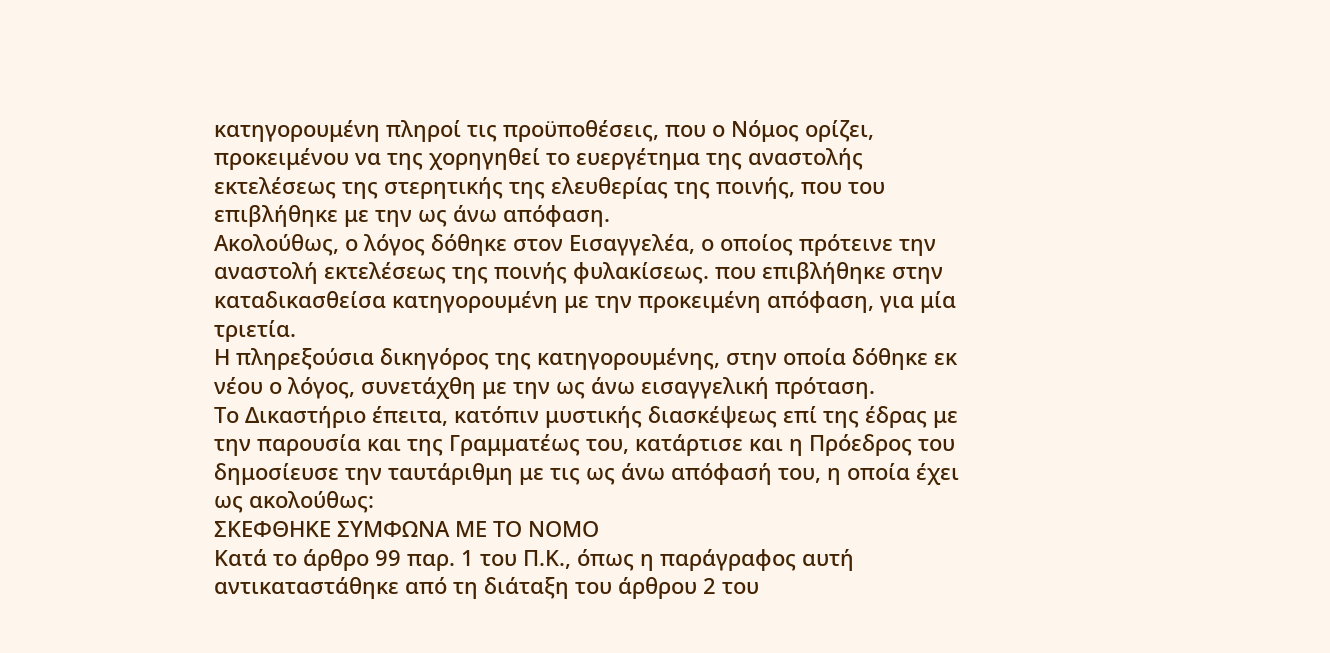κατηγορουμένη πληροί τις προϋποθέσεις, που ο Νόμος ορίζει, προκειμένου να της χορηγηθεί το ευεργέτημα της αναστολής εκτελέσεως της στερητικής της ελευθερίας της ποινής, που του επιβλήθηκε με την ως άνω απόφαση.
Ακολούθως, ο λόγος δόθηκε στον Εισαγγελέα, ο οποίος πρότεινε την αναστολή εκτελέσεως της ποινής φυλακίσεως. που επιβλήθηκε στην καταδικασθείσα κατηγορουμένη με την προκειμένη απόφαση, για μία τριετία.
Η πληρεξούσια δικηγόρος της κατηγορουμένης, στην οποία δόθηκε εκ νέου ο λόγος, συνετάχθη με την ως άνω εισαγγελική πρόταση.
Το Δικαστήριο έπειτα, κατόπιν μυστικής διασκέψεως επί της έδρας με την παρουσία και της Γραμματέως του, κατάρτισε και η Πρόεδρος του δημοσίευσε την ταυτάριθμη με τις ως άνω απόφασή του, η οποία έχει ως ακολούθως:
ΣΚΕΦΘΗΚΕ ΣΥΜΦΩΝΑ ΜΕ ΤΟ ΝΟΜΟ
Κατά το άρθρο 99 παρ. 1 του Π.Κ., όπως η παράγραφος αυτή αντικαταστάθηκε από τη διάταξη του άρθρου 2 του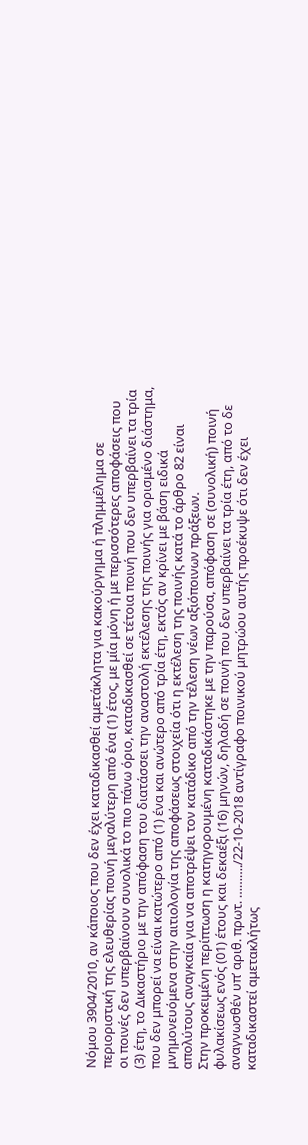Νόμου 3904/2010, αν κάποιος που δεν έχει καταδικασθεί αμετάκλητα για κακούργημα ή πλημμέλημα σε περιοριστική της ελευθερίας ποινή μεγαλύτερη από ένα (1) έτος, με μία μόνη ή με περισσότερες αποφάσεις που οι ποινές δεν υπερβαίνουν συνολικά το πιο πάνω όριο, καταδικασθεί σε τέτοια ποινή που δεν υπερβαίνει τα τρία (3) έτη, το Δικαστήριο με την απόφαση του διατάσσει την αναστολή εκτέλεσης της ποινής για ορισμένο διάστημα, που δεν μπορεί να είναι κατώτερο από (1) ένα και ανώτερο από τρία έτη, εκτός αν κρίνει με βάση ειδικά μνημονευόμενα στην αιτιολογία της αποφάσεως στοιχεία ότι η εκτέλεση της ποινής κατά το άρθρο 82 είναι απολύτους αναγκαία για να αποτρέψει τον κατάδικο από την τέλεση νέων αξιόποινων πράξεων.
Στην προκειμένη περίπτωση η κατηγορουμένη καταδικάστηκε με την παρούσα, απόφαση σε (συνολική) ποινή φυλακίσεως ενός (01) έτους και δεκαέξι (16) μηνών, δηλαδή σε ποινή που δεν υπερβαίνει τα τρία έτη, από το δε αναγνωσθέν υπ’ αριθ. πρωτ. ………./22-10-2018 αντίγραφο ποινικού μητρώου αυτής προέκυψε ότι δεν έχει καταδικαστεί αμετακλήτως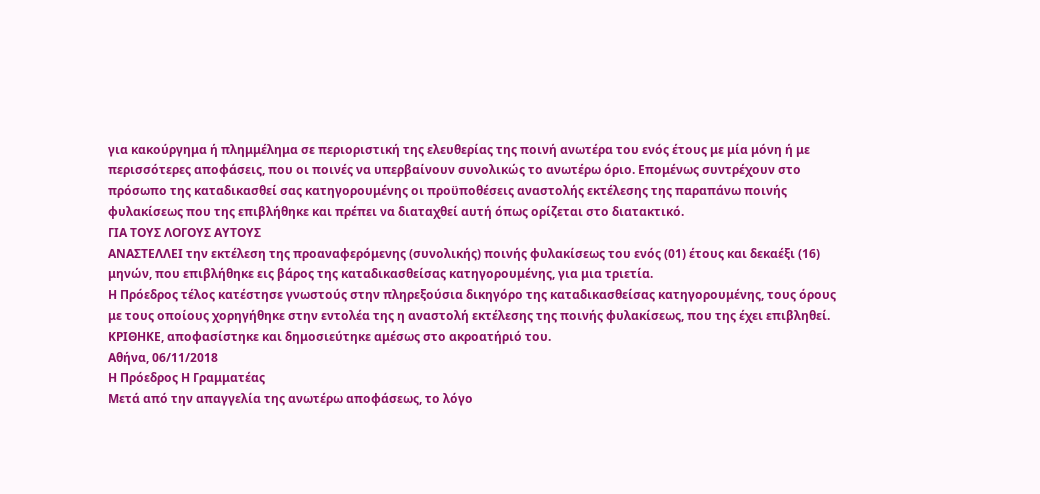για κακούργημα ή πλημμέλημα σε περιοριστική της ελευθερίας της ποινή ανωτέρα του ενός έτους με μία μόνη ή με περισσότερες αποφάσεις, που οι ποινές να υπερβαίνουν συνολικώς το ανωτέρω όριο. Επομένως συντρέχουν στο πρόσωπο της καταδικασθεί σας κατηγορουμένης οι προϋποθέσεις αναστολής εκτέλεσης της παραπάνω ποινής φυλακίσεως που της επιβλήθηκε και πρέπει να διαταχθεί αυτή όπως ορίζεται στο διατακτικό.
ΓΙΑ ΤΟΥΣ ΛΟΓΟΥΣ ΑΥΤΟΥΣ
ΑΝΑΣΤΕΛΛΕΙ την εκτέλεση της προαναφερόμενης (συνολικής) ποινής φυλακίσεως του ενός (01) έτους και δεκαέξι (16) μηνών, που επιβλήθηκε εις βάρος της καταδικασθείσας κατηγορουμένης, για μια τριετία.
Η Πρόεδρος τέλος κατέστησε γνωστούς στην πληρεξούσια δικηγόρο της καταδικασθείσας κατηγορουμένης, τους όρους με τους οποίους χορηγήθηκε στην εντολέα της η αναστολή εκτέλεσης της ποινής φυλακίσεως, που της έχει επιβληθεί.
ΚΡΙΘΗΚΕ, αποφασίστηκε και δημοσιεύτηκε αμέσως στο ακροατήριό του.
Αθήνα, 06/11/2018
Η Πρόεδρος Η Γραμματέας
Μετά από την απαγγελία της ανωτέρω αποφάσεως, το λόγο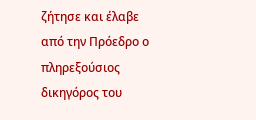ζήτησε και έλαβε από την Πρόεδρο ο πληρεξούσιος δικηγόρος του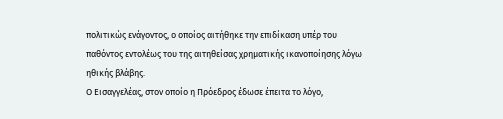πολιτικώς ενάγοντος, ο οποίος αιτήθηκε την επιδίκαση υπέρ του παθόντος εντολέως του της αιτηθείσας χρηματικής ικανοποίησης λόγω ηθικής βλάβης.
Ο Εισαγγελέας, στον οποίο η Πρόεδρος έδωσε έπειτα το λόγο,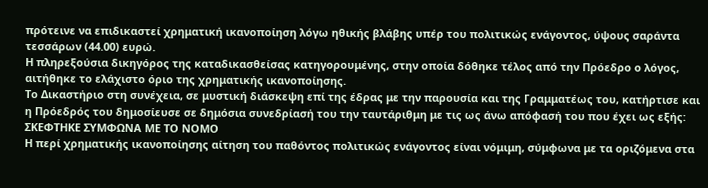πρότεινε να επιδικαστεί χρηματική ικανοποίηση λόγω ηθικής βλάβης υπέρ του πολιτικώς ενάγοντος, ύψους σαράντα τεσσάρων (44.00) ευρώ.
Η πληρεξούσια δικηγόρος της καταδικασθείσας κατηγορουμένης, στην οποία δόθηκε τέλος από την Πρόεδρο ο λόγος, αιτήθηκε το ελάχιστο όριο της χρηματικής ικανοποίησης.
Το Δικαστήριο στη συνέχεια, σε μυστική διάσκεψη επί της έδρας με την παρουσία και της Γραμματέως του, κατήρτισε και η Πρόεδρός του δημοσίευσε σε δημόσια συνεδρίασή του την ταυτάριθμη με τις ως άνω απόφασή του που έχει ως εξής:
ΣΚΕΦΤΗΚΕ ΣΥΜΦΩΝΑ ΜΕ ΤΟ ΝΟΜΟ
Η περί χρηματικής ικανοποίησης αίτηση του παθόντος πολιτικώς ενάγοντος είναι νόμιμη, σύμφωνα με τα οριζόμενα στα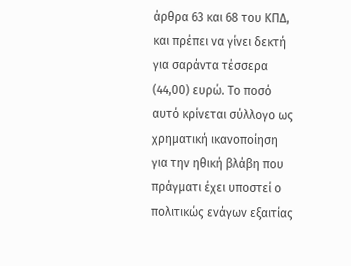άρθρα 63 και 68 του ΚΠΔ, και πρέπει να γίνει δεκτή για σαράντα τέσσερα (44,00) ευρώ. Το ποσό αυτό κρίνεται σύλλογο ως χρηματική ικανοποίηση για την ηθική βλάβη που πράγματι έχει υποστεί ο πολιτικώς ενάγων εξαιτίας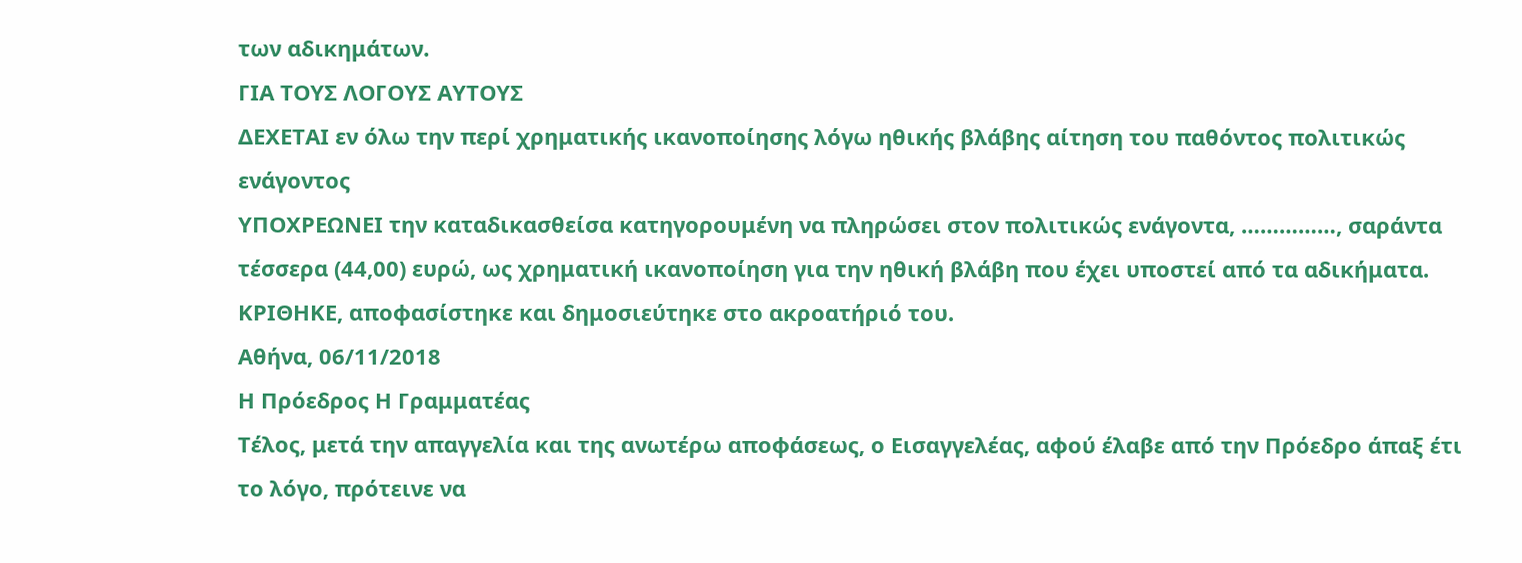των αδικημάτων.
ΓΙΑ ΤΟΥΣ ΛΟΓΟΥΣ ΑΥΤΟΥΣ
ΔΕΧΕΤΑΙ εν όλω την περί χρηματικής ικανοποίησης λόγω ηθικής βλάβης αίτηση του παθόντος πολιτικώς ενάγοντος
ΥΠΟΧΡΕΩΝΕΙ την καταδικασθείσα κατηγορουμένη να πληρώσει στον πολιτικώς ενάγοντα, ……………, σαράντα τέσσερα (44,00) ευρώ, ως χρηματική ικανοποίηση για την ηθική βλάβη που έχει υποστεί από τα αδικήματα.
ΚΡΙΘΗΚΕ, αποφασίστηκε και δημοσιεύτηκε στο ακροατήριό του.
Αθήνα, 06/11/2018
Η Πρόεδρος Η Γραμματέας
Τέλος, μετά την απαγγελία και της ανωτέρω αποφάσεως, ο Εισαγγελέας, αφού έλαβε από την Πρόεδρο άπαξ έτι το λόγο, πρότεινε να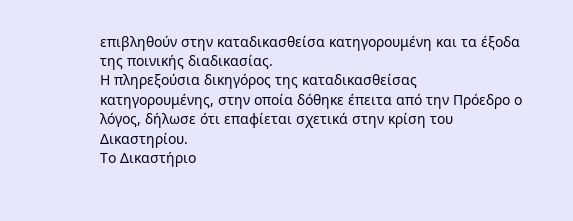επιβληθούν στην καταδικασθείσα κατηγορουμένη και τα έξοδα της ποινικής διαδικασίας.
Η πληρεξούσια δικηγόρος της καταδικασθείσας κατηγορουμένης, στην οποία δόθηκε έπειτα από την Πρόεδρο ο λόγος, δήλωσε ότι επαφίεται σχετικά στην κρίση του Δικαστηρίου.
Το Δικαστήριο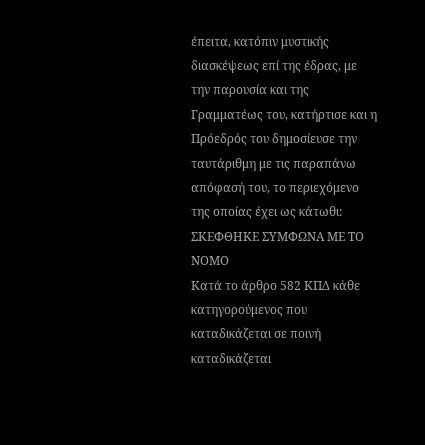έπειτα, κατόπιν μυστικής διασκέψεως επί της έδρας, με την παρουσία και της Γραμματέως του, κατήρτισε και η Πρόεδρός του δημοσίευσε την ταυτάριθμη με τις παραπάνω απόφασή του, το περιεχόμενο της οποίας έχει ως κάτωθι:
ΣΚΕΦΘΗΚΕ ΣΥΜΦΩΝΑ ΜΕ ΤΟ ΝΟΜΟ
Κατά το άρθρο 582 ΚΠΔ κάθε κατηγορούμενος που καταδικάζεται σε ποινή καταδικάζεται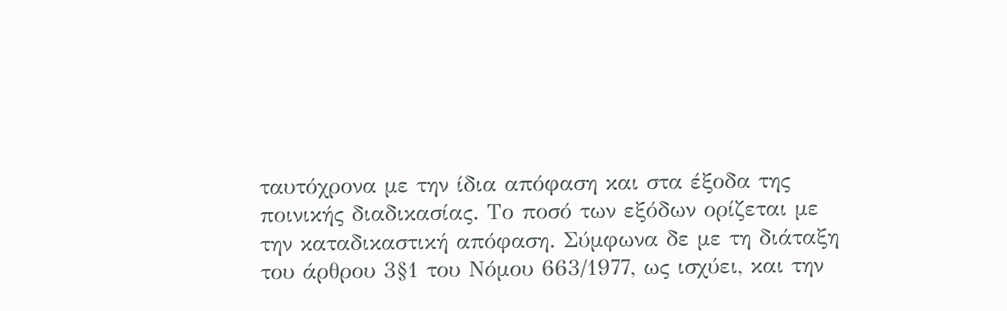ταυτόχρονα με την ίδια απόφαση και στα έξοδα της ποινικής διαδικασίας. Το ποσό των εξόδων ορίζεται με την καταδικαστική απόφαση. Σύμφωνα δε με τη διάταξη του άρθρου 3§1 του Νόμου 663/1977, ως ισχύει, και την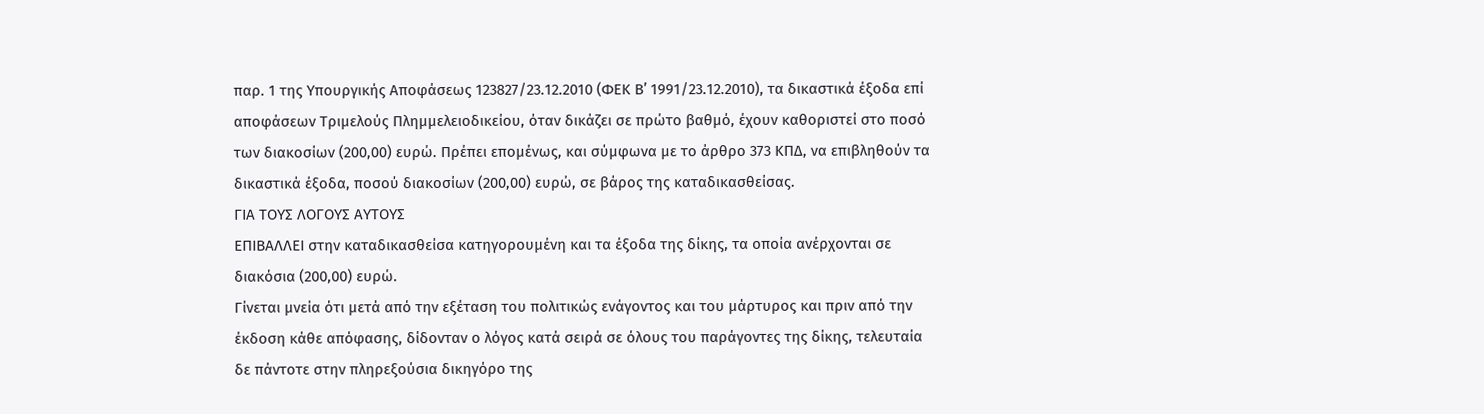παρ. 1 της Υπουργικής Αποφάσεως 123827/23.12.2010 (ΦΕΚ Β’ 1991/23.12.2010), τα δικαστικά έξοδα επί αποφάσεων Τριμελούς Πλημμελειοδικείου, όταν δικάζει σε πρώτο βαθμό, έχουν καθοριστεί στο ποσό των διακοσίων (200,00) ευρώ. Πρέπει επομένως, και σύμφωνα με το άρθρο 373 ΚΠΔ, να επιβληθούν τα δικαστικά έξοδα, ποσού διακοσίων (200,00) ευρώ, σε βάρος της καταδικασθείσας.
ΓΙΑ ΤΟΥΣ ΛΟΓΟΥΣ ΑΥΤΟΥΣ
ΕΠΙΒΑΛΛΕΙ στην καταδικασθείσα κατηγορουμένη και τα έξοδα της δίκης, τα οποία ανέρχονται σε διακόσια (200,00) ευρώ.
Γίνεται μνεία ότι μετά από την εξέταση του πολιτικώς ενάγοντος και του μάρτυρος και πριν από την έκδοση κάθε απόφασης, δίδονταν ο λόγος κατά σειρά σε όλους του παράγοντες της δίκης, τελευταία δε πάντοτε στην πληρεξούσια δικηγόρο της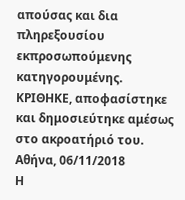απούσας και δια πληρεξουσίου εκπροσωπούμενης κατηγορουμένης.
ΚΡΙΘΗΚΕ, αποφασίστηκε και δημοσιεύτηκε αμέσως στο ακροατήριό του.
Αθήνα, 06/11/2018
Η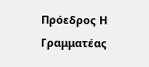Πρόεδρος Η Γραμματέας